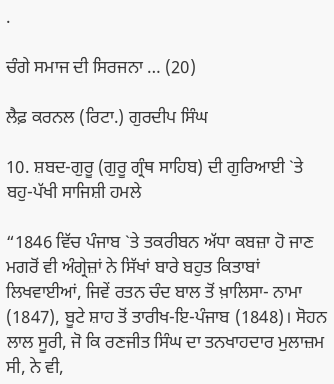.

ਚੰਗੇ ਸਮਾਜ ਦੀ ਸਿਰਜਨਾ … (20)

ਲੈਫ਼ ਕਰਨਲ (ਰਿਟਾ.) ਗੁਰਦੀਪ ਸਿੰਘ

10. ਸ਼ਬਦ-ਗੁਰੂ (ਗੁਰੂ ਗ੍ਰੰਥ ਸਾਹਿਬ) ਦੀ ਗੁਰਿਆਈ `ਤੇ ਬਹੁ-ਪੱਖੀ ਸਾਜਿਸ਼ੀ ਹਮਲੇ

“1846 ਵਿੱਚ ਪੰਜਾਬ `ਤੇ ਤਕਰੀਬਨ ਅੱਧਾ ਕਬਜ਼ਾ ਹੋ ਜਾਣ ਮਗਰੋਂ ਵੀ ਅੰਗ੍ਰੇਜ਼ਾਂ ਨੇ ਸਿੱਖਾਂ ਬਾਰੇ ਬਹੁਤ ਕਿਤਾਬਾਂ ਲਿਖਵਾਈਆਂ, ਜਿਵੇਂ ਰਤਨ ਚੰਦ ਬਾਲ ਤੋਂ ਖ਼ਾਲਿਸਾ- ਨਾਮਾ (1847), ਬੂਟੇ ਸ਼ਾਹ ਤੋਂ ਤਾਰੀਖ-ਇ-ਪੰਜਾਬ (1848)। ਸੋਹਨ ਲਾਲ ਸੂਰੀ, ਜੋ ਕਿ ਰਣਜੀਤ ਸਿੰਘ ਦਾ ਤਨਖਾਹਦਾਰ ਮੁਲਾਜ਼ਮ ਸੀ, ਨੇ ਵੀ,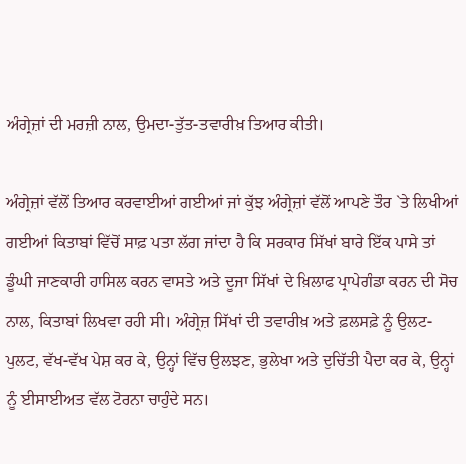ਅੰਗ੍ਰੇਜ਼ਾਂ ਦੀ ਮਰਜ਼ੀ ਨਾਲ, ਉਮਦਾ-ਤੁੱਤ-ਤਵਾਰੀਖ਼ ਤਿਆਰ ਕੀਤੀ।

ਅੰਗ੍ਰੇਜ਼ਾਂ ਵੱਲੋਂ ਤਿਆਰ ਕਰਵਾਈਆਂ ਗਈਆਂ ਜਾਂ ਕੁੱਝ ਅੰਗ੍ਰੇਜ਼ਾਂ ਵੱਲੋਂ ਆਪਣੇ ਤੌਰ `ਤੇ ਲਿਖੀਆਂ ਗਈਆਂ ਕਿਤਾਬਾਂ ਵਿੱਚੋਂ ਸਾਫ਼ ਪਤਾ ਲੱਗ ਜਾਂਦਾ ਹੈ ਕਿ ਸਰਕਾਰ ਸਿੱਖਾਂ ਬਾਰੇ ਇੱਕ ਪਾਸੇ ਤਾਂ ਡੂੰਘੀ ਜਾਣਕਾਰੀ ਹਾਸਿਲ ਕਰਨ ਵਾਸਤੇ ਅਤੇ ਦੂਜਾ ਸਿੱਖਾਂ ਦੇ ਖ਼ਿਲਾਫ ਪ੍ਰਾਪੇਗੰਡਾ ਕਰਨ ਦੀ ਸੋਚ ਨਾਲ, ਕਿਤਾਬਾਂ ਲਿਖਵਾ ਰਹੀ ਸੀ। ਅੰਗ੍ਰੇਜ਼ ਸਿੱਖਾਂ ਦੀ ਤਵਾਰੀਖ਼ ਅਤੇ ਫ਼ਲਸਫ਼ੇ ਨੂੰ ਉਲਟ-ਪੁਲਟ, ਵੱਖ-ਵੱਖ ਪੇਸ਼ ਕਰ ਕੇ, ਉਨ੍ਹਾਂ ਵਿੱਚ ਉਲਝਣ, ਭੁਲੇਖਾ ਅਤੇ ਦੁਚਿੱਤੀ ਪੈਦਾ ਕਰ ਕੇ, ਉਨ੍ਹਾਂ ਨੂੰ ਈਸਾਈਅਤ ਵੱਲ ਟੋਰਨਾ ਚਾਹੁੰਦੇ ਸਨ।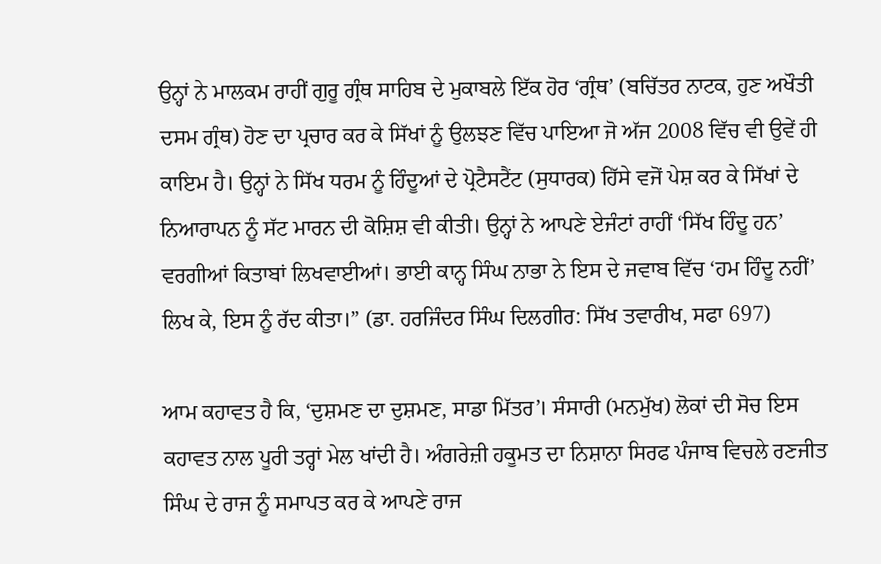ਉਨ੍ਹਾਂ ਨੇ ਮਾਲਕਮ ਰਾਹੀਂ ਗੁਰੂ ਗ੍ਰੰਥ ਸਾਹਿਬ ਦੇ ਮੁਕਾਬਲੇ ਇੱਕ ਹੋਰ ‘ਗ੍ਰੰਥ’ (ਬਚਿੱਤਰ ਨਾਟਕ, ਹੁਣ ਅਖੌਤੀ ਦਸਮ ਗ੍ਰੰਥ) ਹੋਣ ਦਾ ਪ੍ਰਚਾਰ ਕਰ ਕੇ ਸਿੱਖਾਂ ਨੂੰ ਉਲਝਣ ਵਿੱਚ ਪਾਇਆ ਜੋ ਅੱਜ 2008 ਵਿੱਚ ਵੀ ਉਵੇਂ ਹੀ ਕਾਇਮ ਹੈ। ਉਨ੍ਹਾਂ ਨੇ ਸਿੱਖ ਧਰਮ ਨੂੰ ਹਿੰਦੂਆਂ ਦੇ ਪ੍ਰੋਟੈਸਟੈਂਟ (ਸੁਧਾਰਕ) ਹਿੱਸੇ ਵਜੋਂ ਪੇਸ਼ ਕਰ ਕੇ ਸਿੱਖਾਂ ਦੇ ਨਿਆਰਾਪਨ ਨੂੰ ਸੱਟ ਮਾਰਨ ਦੀ ਕੋਸ਼ਿਸ਼ ਵੀ ਕੀਤੀ। ਉਨ੍ਹਾਂ ਨੇ ਆਪਣੇ ਏਜੰਟਾਂ ਰਾਹੀਂ ‘ਸਿੱਖ ਹਿੰਦੂ ਹਨ’ ਵਰਗੀਆਂ ਕਿਤਾਬਾਂ ਲਿਖਵਾਈਆਂ। ਭਾਈ ਕਾਨ੍ਹ ਸਿੰਘ ਨਾਭਾ ਨੇ ਇਸ ਦੇ ਜਵਾਬ ਵਿੱਚ ‘ਹਮ ਹਿੰਦੂ ਨਹੀਂ’  ਲਿਖ ਕੇ, ਇਸ ਨੂੰ ਰੱਦ ਕੀਤਾ।” (ਡਾ. ਹਰਜਿੰਦਰ ਸਿੰਘ ਦਿਲਗੀਰ: ਸਿੱਖ ਤਵਾਰੀਖ, ਸਫਾ 697)

ਆਮ ਕਹਾਵਤ ਹੈ ਕਿ, ‘ਦੁਸ਼ਮਣ ਦਾ ਦੁਸ਼ਮਣ, ਸਾਡਾ ਮਿੱਤਰ’। ਸੰਸਾਰੀ (ਮਨਮੁੱਖ) ਲੋਕਾਂ ਦੀ ਸੋਚ ਇਸ ਕਹਾਵਤ ਨਾਲ ਪੂਰੀ ਤਰ੍ਹਾਂ ਮੇਲ ਖਾਂਦੀ ਹੈ। ਅੰਗਰੇਜ਼ੀ ਹਕੂਮਤ ਦਾ ਨਿਸ਼ਾਨਾ ਸਿਰਫ ਪੰਜਾਬ ਵਿਚਲੇ ਰਣਜੀਤ ਸਿੰਘ ਦੇ ਰਾਜ ਨੂੰ ਸਮਾਪਤ ਕਰ ਕੇ ਆਪਣੇ ਰਾਜ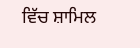ਵਿੱਚ ਸ਼ਾਮਿਲ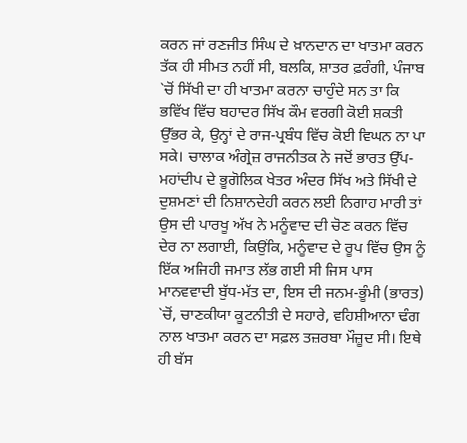ਕਰਨ ਜਾਂ ਰਣਜੀਤ ਸਿੰਘ ਦੇ ਖ਼ਾਨਦਾਨ ਦਾ ਖਾਤਮਾ ਕਰਨ ਤੱਕ ਹੀ ਸੀਮਤ ਨਹੀਂ ਸੀ, ਬਲਕਿ, ਸ਼ਾਤਰ ਫ਼ਰੰਗੀ, ਪੰਜਾਬ `ਚੋਂ ਸਿੱਖੀ ਦਾ ਹੀ ਖਾਤਮਾ ਕਰਨਾ ਚਾਹੁੰਦੇ ਸਨ ਤਾ ਕਿ ਭਵਿੱਖ ਵਿੱਚ ਬਹਾਦਰ ਸਿੱਖ ਕੌਮ ਵਰਗੀ ਕੋਈ ਸ਼ਕਤੀ ਉੱਭਰ ਕੇ, ਉਨ੍ਹਾਂ ਦੇ ਰਾਜ-ਪ੍ਰਬੰਧ ਵਿੱਚ ਕੋਈ ਵਿਘਨ ਨਾ ਪਾ ਸਕੇ। ਚਾਲਾਕ ਅੰਗ੍ਰੇਜ਼ ਰਾਜਨੀਤਕ ਨੇ ਜਦੋਂ ਭਾਰਤ ਉੱਪ-ਮਹਾਂਦੀਪ ਦੇ ਭੂਗੋਲਿਕ ਖੇਤਰ ਅੰਦਰ ਸਿੱਖ ਅਤੇ ਸਿੱਖੀ ਦੇ ਦੁਸ਼ਮਣਾਂ ਦੀ ਨਿਸ਼ਾਨਦੇਹੀ ਕਰਨ ਲਈ ਨਿਗਾਹ ਮਾਰੀ ਤਾਂ ਉਸ ਦੀ ਪਾਰਖੂ ਅੱਖ ਨੇ ਮਨੂੰਵਾਦ ਦੀ ਚੋਣ ਕਰਨ ਵਿੱਚ ਦੇਰ ਨਾ ਲਗਾਈ, ਕਿਉਂਕਿ, ਮਨੂੰਵਾਦ ਦੇ ਰੂਪ ਵਿੱਚ ਉਸ ਨੂੰ ਇੱਕ ਅਜਿਹੀ ਜਮਾਤ ਲੱਭ ਗਈ ਸੀ ਜਿਸ ਪਾਸ ਮਾਨਵਵਾਦੀ ਬੁੱਧ-ਮੱਤ ਦਾ, ਇਸ ਦੀ ਜਨਮ-ਭੂੰਮੀ (ਭਾਰਤ) `ਚੋਂ, ਚਾਣਕੀਯਾ ਕੂਟਨੀਤੀ ਦੇ ਸਹਾਰੇ, ਵਹਿਸ਼ੀਆਨਾ ਢੰਗ ਨਾਲ ਖਾਤਮਾ ਕਰਨ ਦਾ ਸਫ਼ਲ ਤਜ਼ਰਬਾ ਮੌਜ਼ੂਦ ਸੀ। ਇਥੇ ਹੀ ਬੱਸ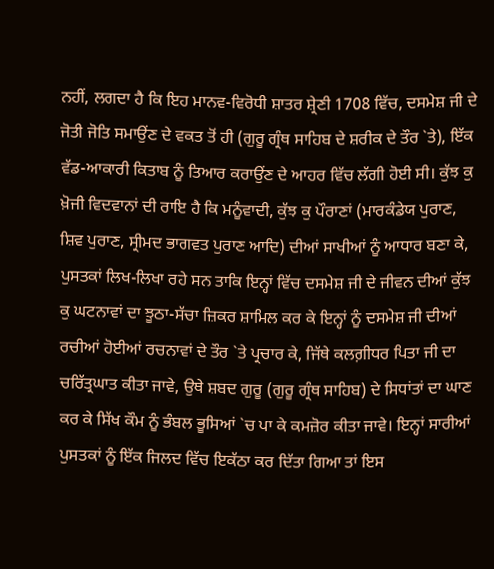ਨਹੀਂ, ਲਗਦਾ ਹੈ ਕਿ ਇਹ ਮਾਨਵ-ਵਿਰੋਧੀ ਸ਼ਾਤਰ ਸ਼੍ਰੇਣੀ 1708 ਵਿੱਚ, ਦਸਮੇਸ਼ ਜੀ ਦੇ ਜੋਤੀ ਜੋਤਿ ਸਮਾਉਂਣ ਦੇ ਵਕਤ ਤੋਂ ਹੀ (ਗੁਰੂ ਗ੍ਰੰਥ ਸਾਹਿਬ ਦੇ ਸ਼ਰੀਕ ਦੇ ਤੌਰ `ਤੇ), ਇੱਕ ਵੱਡ-ਆਕਾਰੀ ਕਿਤਾਬ ਨੂੰ ਤਿਆਰ ਕਰਾਉਂਣ ਦੇ ਆਹਰ ਵਿੱਚ ਲੱਗੀ ਹੋਈ ਸੀ। ਕੁੱਝ ਕੁ ਖ਼ੋਜੀ ਵਿਦਵਾਨਾਂ ਦੀ ਰਾਇ ਹੈ ਕਿ ਮਨੂੰਵਾਦੀ, ਕੁੱਝ ਕੁ ਪੌਰਾਣਾਂ (ਮਾਰਕੰਡੇਯ ਪੁਰਾਣ, ਸ਼ਿਵ ਪੁਰਾਣ, ਸ੍ਰੀਮਦ ਭਾਗਵਤ ਪੁਰਾਣ ਆਦਿ) ਦੀਆਂ ਸਾਖੀਆਂ ਨੂੰ ਆਧਾਰ ਬਣਾ ਕੇ, ਪੁਸਤਕਾਂ ਲਿਖ-ਲਿਖਾ ਰਹੇ ਸਨ ਤਾਕਿ ਇਨ੍ਹਾਂ ਵਿੱਚ ਦਸਮੇਸ਼ ਜੀ ਦੇ ਜੀਵਨ ਦੀਆਂ ਕੁੱਝ ਕੁ ਘਟਨਾਵਾਂ ਦਾ ਝੂਠਾ-ਸੱਚਾ ਜ਼ਿਕਰ ਸ਼ਾਮਿਲ ਕਰ ਕੇ ਇਨ੍ਹਾਂ ਨੂੰ ਦਸਮੇਸ਼ ਜੀ ਦੀਆਂ ਰਚੀਆਂ ਹੋਈਆਂ ਰਚਨਾਵਾਂ ਦੇ ਤੌਰ `ਤੇ ਪ੍ਰਚਾਰ ਕੇ, ਜਿੱਥੇ ਕਲਗ਼ੀਧਰ ਪਿਤਾ ਜੀ ਦਾ ਚਰਿੱਤ੍ਰਘਾਤ ਕੀਤਾ ਜਾਵੇ, ਉਥੇ ਸ਼ਬਦ ਗੁਰੂ (ਗੁਰੂ ਗ੍ਰੰਥ ਸਾਹਿਬ) ਦੇ ਸਿਧਾਂਤਾਂ ਦਾ ਘਾਣ ਕਰ ਕੇ ਸਿੱਖ ਕੌਮ ਨੂੰ ਭੰਬਲ ਭੂਸਿਆਂ `ਚ ਪਾ ਕੇ ਕਮਜ਼ੋਰ ਕੀਤਾ ਜਾਵੇ। ਇਨ੍ਹਾਂ ਸਾਰੀਆਂ ਪੁਸਤਕਾਂ ਨੂੰ ਇੱਕ ਜਿਲਦ ਵਿੱਚ ਇਕੱਠਾ ਕਰ ਦਿੱਤਾ ਗਿਆ ਤਾਂ ਇਸ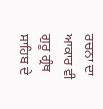ਰਚਨਾ ਦਾ ਆਕਾਰ ਵੀ ਗੁਰੂ ਗ੍ਰੰਥ ਸਾਹਿਬ ਦੇ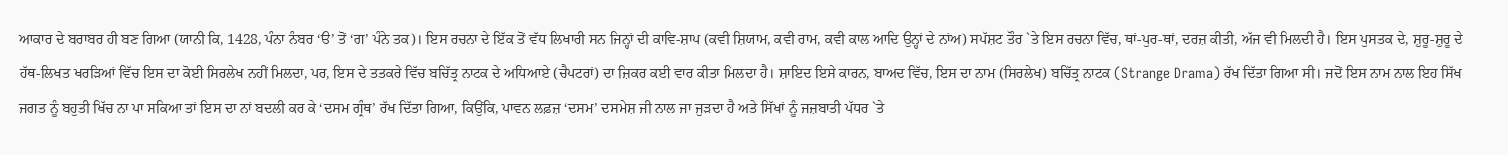ਆਕਾਰ ਦੇ ਬਰਾਬਰ ਹੀ ਬਣ ਗਿਆ (ਯਾਨੀ ਕਿ, 1428, ਪੰਨਾ ਨੰਬਰ ‘ੳ’ ਤੋਂ ‘ਗ’ ਪੰਨੇ ਤਕ)। ਇਸ ਰਚਨਾ ਦੇ ਇੱਕ ਤੋਂ ਵੱਧ ਲਿਖਾਰੀ ਸਨ ਜਿਨ੍ਹਾਂ ਦੀ ਕਾਵਿ-ਸ਼ਾਪ (ਕਵੀ ਸ਼ਿਯਾਮ, ਕਵੀ ਰਾਮ, ਕਵੀ ਕਾਲ ਆਦਿ ਉਨ੍ਹਾਂ ਦੇ ਨਾਂਅ) ਸਪੱਸ਼ਟ ਤੌਰ `ਤੇ ਇਸ ਰਚਨਾ ਵਿੱਚ, ਥਾਂ-ਪੁਰ-ਥਾਂ, ਦਰਜ਼ ਕੀਤੀ, ਅੱਜ ਵੀ ਮਿਲਦੀ ਹੈ। ਇਸ ਪੁਸਤਕ ਦੇ, ਸ਼ੁਰੂ-ਸ਼ੁਰੂ ਦੇ ਹੱਥ-ਲਿਖਤ ਖਰੜਿਆਂ ਵਿੱਚ ਇਸ ਦਾ ਕੋਈ ਸਿਰਲੇਖ ਨਹੀਂ ਮਿਲਦਾ, ਪਰ, ਇਸ ਦੇ ਤਤਕਰੇ ਵਿੱਚ ਬਚਿੱਤ੍ਰ ਨਾਟਕ ਦੇ ਅਧਿਆਏ (ਚੈਪਟਰਾਂ) ਦਾ ਜ਼ਿਕਰ ਕਈ ਵਾਰ ਕੀਤਾ ਮਿਲਦਾ ਹੈ। ਸ਼ਾਇਦ ਇਸੇ ਕਾਰਨ, ਬਾਅਦ ਵਿੱਚ, ਇਸ ਦਾ ਨਾਮ (ਸਿਰਲੇਖ) ਬਚਿੱਤ੍ਰ ਨਾਟਕ (Strange Drama) ਰੱਖ ਦਿੱਤਾ ਗਿਆ ਸੀ। ਜਦੋਂ ਇਸ ਨਾਮ ਨਾਲ ਇਹ ਸਿੱਖ ਜਗਤ ਨੂੰ ਬਹੁਤੀ ਖਿੱਚ ਨਾ ਪਾ ਸਕਿਆ ਤਾਂ ਇਸ ਦਾ ਨਾਂ ਬਦਲੀ ਕਰ ਕੇ ‘ਦਸਮ ਗ੍ਰੰਥ’ ਰੱਖ ਦਿੱਤਾ ਗਿਆ, ਕਿਉਂਕਿ, ਪਾਵਨ ਲਫ਼ਜ਼ ‘ਦਸਮ’ ਦਸਮੇਸ਼ ਜੀ ਨਾਲ ਜਾ ਜੁੜਦਾ ਹੈ ਅਤੇ ਸਿੱਖਾਂ ਨੂੰ ਜਜ਼ਬਾਤੀ ਪੱਧਰ `ਤੇ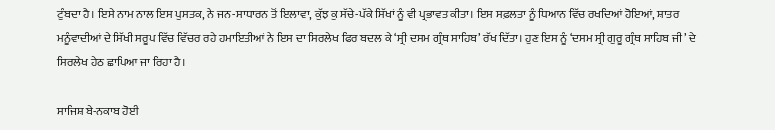ਟੁੰਬਦਾ ਹੈ। ਇਸੇ ਨਾਮ ਨਾਲ ਇਸ ਪੁਸਤਕ, ਨੇ ਜਨ-ਸਾਧਾਰਨ ਤੋਂ ਇਲਾਵਾ, ਕੁੱਝ ਕੁ ਸੱਚੇ-ਪੱਕੇ ਸਿੱਖਾਂ ਨੂੰ ਵੀ ਪ੍ਰਭਾਵਤ ਕੀਤਾ। ਇਸ ਸਫ਼ਲਤਾ ਨੂੰ ਧਿਆਨ ਵਿੱਚ ਰਖਦਿਆਂ ਹੋਇਆਂ, ਸ਼ਾਤਰ ਮਨੂੰਵਾਦੀਆਂ ਦੇ ਸਿੱਖੀ ਸਰੂਪ ਵਿੱਚ ਵਿੱਚਰ ਰਹੇ ਹਮਾਇਤੀਆਂ ਨੇ ਇਸ ਦਾ ਸਿਰਲੇਖ ਫਿਰ ਬਦਲ ਕੇ ‘ਸ੍ਰੀ ਦਸਮ ਗ੍ਰੰਥ ਸਾਹਿਬ’ ਰੱਖ ਦਿੱਤਾ। ਹੁਣ ਇਸ ਨੂੰ ‘ਦਸਮ ਸ੍ਰੀ ਗੁਰੂ ਗ੍ਰੰਥ ਸਾਹਿਬ ਜੀ’ ਦੇ ਸਿਰਲੇਖ ਹੇਠ ਛਾਪਿਆ ਜਾ ਰਿਹਾ ਹੈ।

ਸਾਜਿਸ਼ ਬੇ-ਨਕਾਬ ਹੋਈ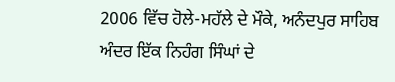2006 ਵਿੱਚ ਹੋਲੇ-ਮਹੱਲੇ ਦੇ ਮੌਕੇ, ਅਨੰਦਪੁਰ ਸਾਹਿਬ ਅੰਦਰ ਇੱਕ ਨਿਹੰਗ ਸਿੰਘਾਂ ਦੇ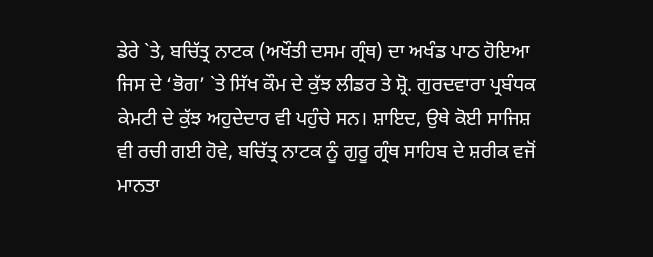ਡੇਰੇ `ਤੇ, ਬਚਿੱਤ੍ਰ ਨਾਟਕ (ਅਖੌਤੀ ਦਸਮ ਗ੍ਰੰਥ) ਦਾ ਅਖੰਡ ਪਾਠ ਹੋਇਆ ਜਿਸ ਦੇ ‘ਭੋਗ’ `ਤੇ ਸਿੱਖ ਕੌਮ ਦੇ ਕੁੱਝ ਲੀਡਰ ਤੇ ਸ਼੍ਰੋ. ਗੁਰਦਵਾਰਾ ਪ੍ਰਬੰਧਕ ਕੇਮਟੀ ਦੇ ਕੁੱਝ ਅਹੁਦੇਦਾਰ ਵੀ ਪਹੁੰਚੇ ਸਨ। ਸ਼ਾਇਦ, ਉਥੇ ਕੋਈ ਸਾਜਿਸ਼ ਵੀ ਰਚੀ ਗਈ ਹੋਵੇ, ਬਚਿੱਤ੍ਰ ਨਾਟਕ ਨੂੰ ਗੁਰੂ ਗ੍ਰੰਥ ਸਾਹਿਬ ਦੇ ਸ਼ਰੀਕ ਵਜੋਂ ਮਾਨਤਾ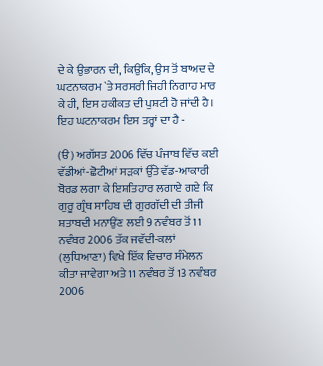ਦੇ ਕੇ ਉਭਾਰਨ ਦੀ, ਕਿਉਂਕਿ, ਉਸ ਤੋਂ ਬਾਅਦ ਦੇ ਘਟਨਾਕਰਮ `ਤੇ ਸਰਸਰੀ ਜਿਹੀ ਨਿਗਾਹ ਮਾਰ ਕੇ ਹੀ, ਇਸ ਹਕੀਕਤ ਦੀ ਪੁਸ਼ਟੀ ਹੋ ਜਾਂਦੀ ਹੈ। ਇਹ ਘਟਨਾਕਰਮ ਇਸ ਤਰ੍ਹਾਂ ਦਾ ਹੈ -

(ੳ) ਅਗੱਸਤ 2006 ਵਿੱਚ ਪੰਜਾਬ ਵਿੱਚ ਕਈ ਵੱਡੀਆਂ-ਛੋਟੀਆਂ ਸੜਕਾਂ ਉੱਤੇ ਵੱਡ-ਆਕਾਰੀ ਬੋਰਡ ਲਗਾ ਕੇ ਇਸ਼ਤਿਹਾਰ ਲਗਾਏ ਗਏ ਕਿ ਗੁਰੂ ਗ੍ਰੰਥ ਸਾਹਿਬ ਦੀ ਗੁਰਗੱਦੀ ਦੀ ਤੀਜੀ ਸ਼ਤਾਬਦੀ ਮਨਾਉਂਣ ਲਈ 9 ਨਵੰਬਰ ਤੋਂ 11 ਨਵੰਬਰ 2006 ਤੱਕ ਜਵੱਦੀ-ਕਲਾਂ (ਲੁਧਿਆਣਾ) ਵਿਖੇ ਇੱਕ ਵਿਚਾਰ ਸੰਮੇਲਨ ਕੀਤਾ ਜਾਵੇਗਾ ਅਤੇ 11 ਨਵੰਬਰ ਤੋਂ 13 ਨਵੰਬਰ 2006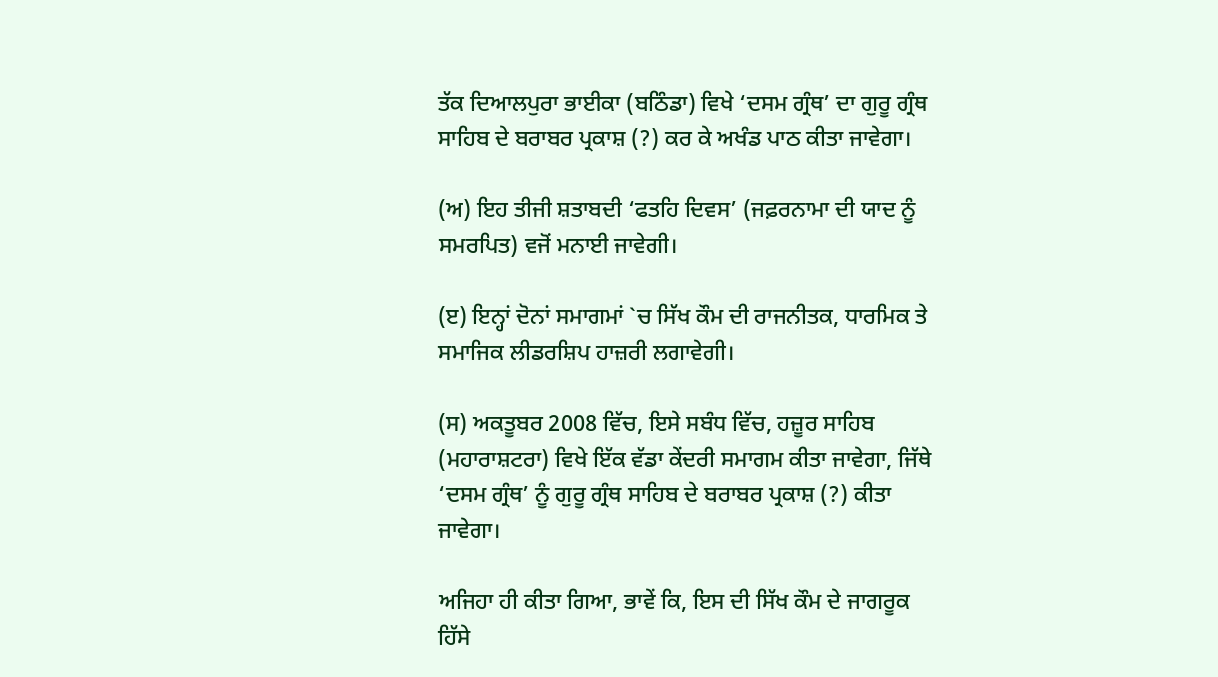ਤੱਕ ਦਿਆਲਪੁਰਾ ਭਾਈਕਾ (ਬਠਿੰਡਾ) ਵਿਖੇ ‘ਦਸਮ ਗ੍ਰੰਥ’ ਦਾ ਗੁਰੂ ਗ੍ਰੰਥ ਸਾਹਿਬ ਦੇ ਬਰਾਬਰ ਪ੍ਰਕਾਸ਼ (?) ਕਰ ਕੇ ਅਖੰਡ ਪਾਠ ਕੀਤਾ ਜਾਵੇਗਾ।

(ਅ) ਇਹ ਤੀਜੀ ਸ਼ਤਾਬਦੀ ‘ਫਤਹਿ ਦਿਵਸ’ (ਜਫ਼ਰਨਾਮਾ ਦੀ ਯਾਦ ਨੂੰ ਸਮਰਪਿਤ) ਵਜੋਂ ਮਨਾਈ ਜਾਵੇਗੀ।

(ੲ) ਇਨ੍ਹਾਂ ਦੋਨਾਂ ਸਮਾਗਮਾਂ `ਚ ਸਿੱਖ ਕੌਮ ਦੀ ਰਾਜਨੀਤਕ, ਧਾਰਮਿਕ ਤੇ ਸਮਾਜਿਕ ਲੀਡਰਸ਼ਿਪ ਹਾਜ਼ਰੀ ਲਗਾਵੇਗੀ।

(ਸ) ਅਕਤੂਬਰ 2008 ਵਿੱਚ, ਇਸੇ ਸਬੰਧ ਵਿੱਚ, ਹਜ਼ੂਰ ਸਾਹਿਬ (ਮਹਾਰਾਸ਼ਟਰਾ) ਵਿਖੇ ਇੱਕ ਵੱਡਾ ਕੇਂਦਰੀ ਸਮਾਗਮ ਕੀਤਾ ਜਾਵੇਗਾ, ਜਿੱਥੇ ‘ਦਸਮ ਗ੍ਰੰਥ’ ਨੂੰ ਗੁਰੂ ਗ੍ਰੰਥ ਸਾਹਿਬ ਦੇ ਬਰਾਬਰ ਪ੍ਰਕਾਸ਼ (?) ਕੀਤਾ ਜਾਵੇਗਾ।

ਅਜਿਹਾ ਹੀ ਕੀਤਾ ਗਿਆ, ਭਾਵੇਂ ਕਿ, ਇਸ ਦੀ ਸਿੱਖ ਕੌਮ ਦੇ ਜਾਗਰੂਕ ਹਿੱਸੇ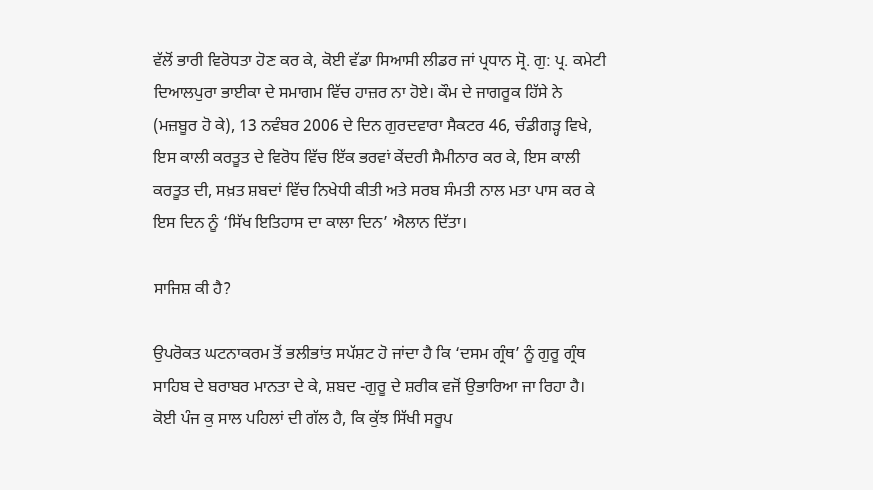ਵੱਲੋਂ ਭਾਰੀ ਵਿਰੋਧਤਾ ਹੋਣ ਕਰ ਕੇ, ਕੋਈ ਵੱਡਾ ਸਿਆਸੀ ਲੀਡਰ ਜਾਂ ਪ੍ਰਧਾਨ ਸ੍ਰੋ. ਗੁ: ਪ੍ਰ. ਕਮੇਟੀ ਦਿਆਲਪੁਰਾ ਭਾਈਕਾ ਦੇ ਸਮਾਗਮ ਵਿੱਚ ਹਾਜ਼ਰ ਨਾ ਹੋਏ। ਕੌਮ ਦੇ ਜਾਗਰੂਕ ਹਿੱਸੇ ਨੇ (ਮਜ਼ਬੂਰ ਹੋ ਕੇ), 13 ਨਵੰਬਰ 2006 ਦੇ ਦਿਨ ਗੁਰਦਵਾਰਾ ਸੈਕਟਰ 46, ਚੰਡੀਗੜ੍ਹ ਵਿਖੇ, ਇਸ ਕਾਲੀ ਕਰਤੂਤ ਦੇ ਵਿਰੋਧ ਵਿੱਚ ਇੱਕ ਭਰਵਾਂ ਕੇਂਦਰੀ ਸੈਮੀਨਾਰ ਕਰ ਕੇ, ਇਸ ਕਾਲੀ ਕਰਤੂਤ ਦੀ, ਸਖ਼ਤ ਸ਼ਬਦਾਂ ਵਿੱਚ ਨਿਖੇਧੀ ਕੀਤੀ ਅਤੇ ਸਰਬ ਸੰਮਤੀ ਨਾਲ ਮਤਾ ਪਾਸ ਕਰ ਕੇ ਇਸ ਦਿਨ ਨੂੰ ‘ਸਿੱਖ ਇਤਿਹਾਸ ਦਾ ਕਾਲਾ ਦਿਨ’ ਐਲਾਨ ਦਿੱਤਾ।

ਸਾਜਿਸ਼ ਕੀ ਹੈ?

ਉਪਰੋਕਤ ਘਟਨਾਕਰਮ ਤੋਂ ਭਲੀਭਾਂਤ ਸਪੱਸ਼ਟ ਹੋ ਜਾਂਦਾ ਹੈ ਕਿ ‘ਦਸਮ ਗ੍ਰੰਥ’ ਨੂੰ ਗੁਰੂ ਗ੍ਰੰਥ ਸਾਹਿਬ ਦੇ ਬਰਾਬਰ ਮਾਨਤਾ ਦੇ ਕੇ, ਸ਼ਬਦ -ਗੁਰੂ ਦੇ ਸ਼ਰੀਕ ਵਜੋਂ ਉਭਾਰਿਆ ਜਾ ਰਿਹਾ ਹੈ। ਕੋਈ ਪੰਜ ਕੁ ਸਾਲ ਪਹਿਲਾਂ ਦੀ ਗੱਲ ਹੈ, ਕਿ ਕੁੱਝ ਸਿੱਖੀ ਸਰੂਪ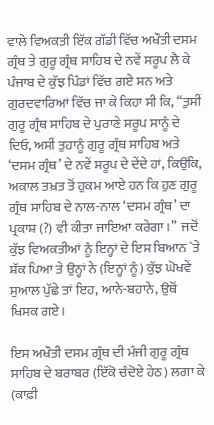ਵਾਲੇ ਵਿਅਕਤੀ ਇੱਕ ਗੱਡੀ ਵਿੱਚ ਅਖੌਤੀ ਦਸਮ ਗ੍ਰੰਥ ਤੇ ਗੁਰੂ ਗ੍ਰੰਥ ਸਾਹਿਬ ਦੇ ਨਵੇਂ ਸਰੂਪ ਲੈ ਕੇ ਪੰਜਾਬ ਦੇ ਕੁੱਝ ਪਿੰਡਾਂ ਵਿੱਚ ਗਏ ਸਨ ਅਤੇ ਗੁਰਦਵਾਰਿਆਂ ਵਿੱਚ ਜਾ ਕੇ ਕਿਹਾ ਸੀ ਕਿ, “ਤੁਸੀਂ ਗੁਰੂ ਗ੍ਰੰਥ ਸਾਹਿਬ ਦੇ ਪੁਰਾਣੇ ਸਰੂਪ ਸਾਨੂੰ ਦੇ ਦਿਓ, ਅਸੀਂ ਤੁਹਾਨੂੰ ਗੁਰੂ ਗ੍ਰੰਥ ਸਾਹਿਬ ਅਤੇ ‘ਦਸਮ ਗ੍ਰੰਥ’ ਦੇ ਨਵੇਂ ਸਰੂਪ ਦੇ ਦੇਂਦੇ ਹਾਂ, ਕਿਉਂਕਿ, ਅਕਾਲ ਤਖ਼ਤ ਤੋਂ ਹੁਕਮ ਆਏ ਹਨ ਕਿ ਹੁਣ ਗੁਰੂ ਗ੍ਰੰਥ ਸਾਹਿਬ ਦੇ ਨਾਲ-ਨਾਲ ‘ਦਸਮ ਗ੍ਰੰਥ’ ਦਾ ਪ੍ਰਕਾਸ਼ (?) ਵੀ ਕੀਤਾ ਜਾਇਆ ਕਰੇਗਾ।”  ਜਦੋਂ ਕੁੱਝ ਵਿਅਕਤੀਆਂ ਨੂੰ ਇਨ੍ਹਾਂ ਦੇ ਇਸ ਬਿਆਨ `ਤੇ ਸ਼ੱਕ ਪਿਆ ਤੇ ਉਨ੍ਹਾਂ ਨੇ (ਇਨ੍ਹਾਂ ਨੂੰ) ਕੁੱਝ ਘੋਖਵੇਂ ਸੁਆਲ ਪੁੱਛੇ ਤਾਂ ਇਹ, ਆਨੇ-ਬਹਾਨੇ, ਉਥੋਂ ਖਿਸਕ ਗਏ।

ਇਸ ਅਖੌਤੀ ਦਸਮ ਗ੍ਰੰਥ ਦੀ ਮੰਜੀ ਗੁਰੂ ਗ੍ਰੰਥ ਸਾਹਿਬ ਦੇ ਬਰਾਬਰ (ਇੱਕੋ ਚੰਦੋਏ ਹੇਠ) ਲਗਾ ਕੇ (ਕਾਫ਼ੀ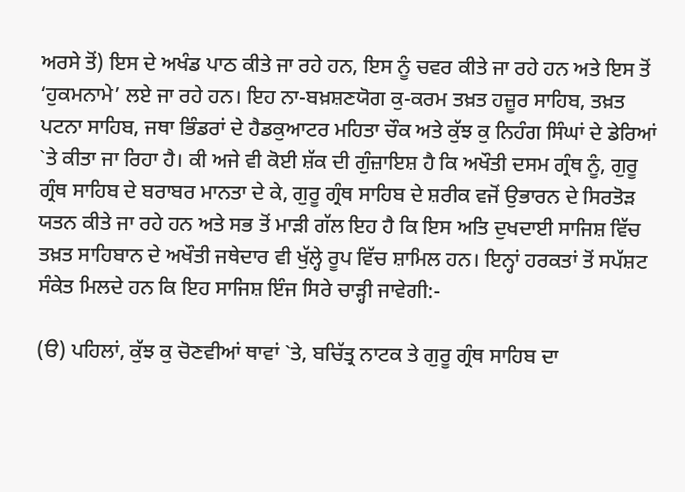ਅਰਸੇ ਤੋਂ) ਇਸ ਦੇ ਅਖੰਡ ਪਾਠ ਕੀਤੇ ਜਾ ਰਹੇ ਹਨ, ਇਸ ਨੂੰ ਚਵਰ ਕੀਤੇ ਜਾ ਰਹੇ ਹਨ ਅਤੇ ਇਸ ਤੋਂ ‘ਹੁਕਮਨਾਮੇ’ ਲਏ ਜਾ ਰਹੇ ਹਨ। ਇਹ ਨਾ-ਬਖ਼ਸ਼ਣਯੋਗ ਕੁ-ਕਰਮ ਤਖ਼ਤ ਹਜ਼ੂਰ ਸਾਹਿਬ, ਤਖ਼ਤ ਪਟਨਾ ਸਾਹਿਬ, ਜਥਾ ਭਿੰਡਰਾਂ ਦੇ ਹੈਡਕੁਆਟਰ ਮਹਿਤਾ ਚੌਕ ਅਤੇ ਕੁੱਝ ਕੁ ਨਿਹੰਗ ਸਿੰਘਾਂ ਦੇ ਡੇਰਿਆਂ `ਤੇ ਕੀਤਾ ਜਾ ਰਿਹਾ ਹੈ। ਕੀ ਅਜੇ ਵੀ ਕੋਈ ਸ਼ੱਕ ਦੀ ਗੁੰਜ਼ਾਇਸ਼ ਹੈ ਕਿ ਅਖੌਤੀ ਦਸਮ ਗ੍ਰੰਥ ਨੂੰ, ਗੁਰੂ ਗ੍ਰੰਥ ਸਾਹਿਬ ਦੇ ਬਰਾਬਰ ਮਾਨਤਾ ਦੇ ਕੇ, ਗੁਰੂ ਗ੍ਰੰਥ ਸਾਹਿਬ ਦੇ ਸ਼ਰੀਕ ਵਜੋਂ ਉਭਾਰਨ ਦੇ ਸਿਰਤੋੜ ਯਤਨ ਕੀਤੇ ਜਾ ਰਹੇ ਹਨ ਅਤੇ ਸਭ ਤੋਂ ਮਾੜੀ ਗੱਲ ਇਹ ਹੈ ਕਿ ਇਸ ਅਤਿ ਦੁਖਦਾਈ ਸਾਜਿਸ਼ ਵਿੱਚ ਤਖ਼ਤ ਸਾਹਿਬਾਨ ਦੇ ਅਖੌਤੀ ਜਥੇਦਾਰ ਵੀ ਖੁੱਲ੍ਹੇ ਰੂਪ ਵਿੱਚ ਸ਼ਾਮਿਲ ਹਨ। ਇਨ੍ਹਾਂ ਹਰਕਤਾਂ ਤੋਂ ਸਪੱਸ਼ਟ ਸੰਕੇਤ ਮਿਲਦੇ ਹਨ ਕਿ ਇਹ ਸਾਜਿਸ਼ ਇੰਜ ਸਿਰੇ ਚਾੜ੍ਹੀ ਜਾਵੇਗੀ:-

(ੳ) ਪਹਿਲਾਂ, ਕੁੱਝ ਕੁ ਚੋਣਵੀਆਂ ਥਾਵਾਂ `ਤੇ, ਬਚਿੱਤ੍ਰ ਨਾਟਕ ਤੇ ਗੁਰੂ ਗ੍ਰੰਥ ਸਾਹਿਬ ਦਾ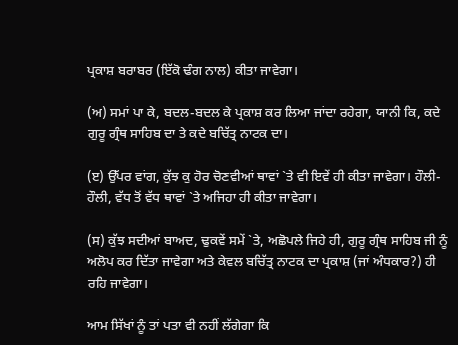ਪ੍ਰਕਾਸ਼ ਬਰਾਬਰ (ਇੱਕੋ ਢੰਗ ਨਾਲ) ਕੀਤਾ ਜਾਵੇਗਾ।

(ਅ) ਸਮਾਂ ਪਾ ਕੇ, ਬਦਲ-ਬਦਲ ਕੇ ਪ੍ਰਕਾਸ਼ ਕਰ ਲਿਆ ਜਾਂਦਾ ਰਹੇਗਾ, ਯਾਨੀ ਕਿ, ਕਦੇ ਗੁਰੂ ਗ੍ਰੰਥ ਸਾਹਿਬ ਦਾ ਤੇ ਕਦੇ ਬਚਿੱਤ੍ਰ ਨਾਟਕ ਦਾ।

(ੲ) ਉੱਪਰ ਵਾਂਗ, ਕੁੱਝ ਕੁ ਹੋਰ ਚੋਣਵੀਆਂ ਥਾਵਾਂ `ਤੇ ਵੀ ਇਵੇਂ ਹੀ ਕੀਤਾ ਜਾਵੇਗਾ। ਹੌਲੀ-ਹੌਲੀ, ਵੱਧ ਤੋਂ ਵੱਧ ਥਾਵਾਂ `ਤੇ ਅਜਿਹਾ ਹੀ ਕੀਤਾ ਜਾਵੇਗਾ।

(ਸ) ਕੁੱਝ ਸਦੀਆਂ ਬਾਅਦ, ਢੁਕਵੇਂ ਸਮੇਂ `ਤੇ, ਅਛੋਪਲੇ ਜਿਹੇ ਹੀ, ਗੁਰੂ ਗ੍ਰੰਥ ਸਾਹਿਬ ਜੀ ਨੂੰ ਅਲੋਪ ਕਰ ਦਿੱਤਾ ਜਾਵੇਗਾ ਅਤੇ ਕੇਵਲ ਬਚਿੱਤ੍ਰ ਨਾਟਕ ਦਾ ਪ੍ਰਕਾਸ਼ (ਜਾਂ ਅੰਧਕਾਰ?) ਹੀ ਰਹਿ ਜਾਵੇਗਾ।

ਆਮ ਸਿੱਖਾਂ ਨੂੰ ਤਾਂ ਪਤਾ ਵੀ ਨਹੀਂ ਲੱਗੇਗਾ ਕਿ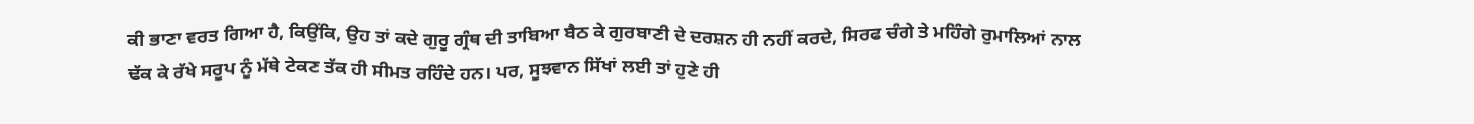ਕੀ ਭਾਣਾ ਵਰਤ ਗਿਆ ਹੈ, ਕਿਉਂਕਿ, ਉਹ ਤਾਂ ਕਦੇ ਗੁਰੂ ਗ੍ਰੰਥ ਦੀ ਤਾਬਿਆ ਬੈਠ ਕੇ ਗੁਰਬਾਣੀ ਦੇ ਦਰਸ਼ਨ ਹੀ ਨਹੀਂ ਕਰਦੇ, ਸਿਰਫ ਚੰਗੇ ਤੇ ਮਹਿੰਗੇ ਰੁਮਾਲਿਆਂ ਨਾਲ ਢੱਕ ਕੇ ਰੱਖੇ ਸਰੂਪ ਨੂੰ ਮੱਥੇ ਟੇਕਣ ਤੱਕ ਹੀ ਸੀਮਤ ਰਹਿੰਦੇ ਹਨ। ਪਰ, ਸੂਝਵਾਨ ਸਿੱਖਾਂ ਲਈ ਤਾਂ ਹੁਣੇ ਹੀ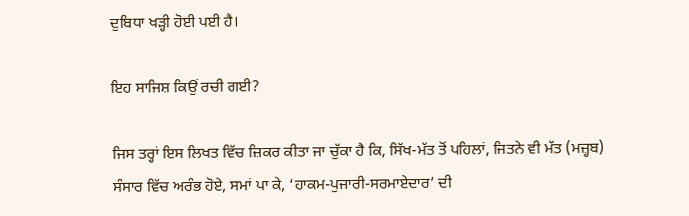ਦੁਬਿਧਾ ਖੜ੍ਹੀ ਹੋਈ ਪਈ ਹੈ।

ਇਹ ਸਾਜਿਸ਼ ਕਿਉਂ ਰਚੀ ਗਈ?

ਜਿਸ ਤਰ੍ਹਾਂ ਇਸ ਲਿਖਤ ਵਿੱਚ ਜ਼ਿਕਰ ਕੀਤਾ ਜਾ ਚੁੱਕਾ ਹੈ ਕਿ, ਸਿੱਖ-ਮੱਤ ਤੋਂ ਪਹਿਲਾਂ, ਜਿਤਨੇ ਵੀ ਮੱਤ (ਮਜ਼੍ਹਬ) ਸੰਸਾਰ ਵਿੱਚ ਅਰੰਭ ਹੋਏ, ਸਮਾਂ ਪਾ ਕੇ, ‘ਹਾਕਮ-ਪੁਜਾਰੀ-ਸਰਮਾਏਦਾਰ’ ਦੀ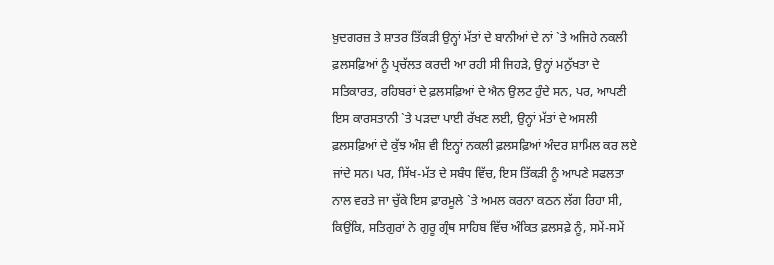ਖ਼ੁਦਗਰਜ਼ ਤੇ ਸ਼ਾਤਰ ਤਿੱਕੜੀ ਉਨ੍ਹਾਂ ਮੱਤਾਂ ਦੇ ਬਾਨੀਆਂ ਦੇ ਨਾਂ `ਤੇ ਅਜਿਹੇ ਨਕਲੀ ਫ਼ਲਸਫ਼ਿਆਂ ਨੂੰ ਪ੍ਰਚੱਲਤ ਕਰਦੀ ਆ ਰਹੀ ਸੀ ਜਿਹੜੇ, ਉਨ੍ਹਾਂ ਮਨੁੱਖਤਾ ਦੇ ਸਤਿਕਾਰਤ, ਰਹਿਬਰਾਂ ਦੇ ਫ਼ਲਸਫ਼ਿਆਂ ਦੇ ਐਨ ਉਲਟ ਹੁੰਦੇ ਸਨ, ਪਰ, ਆਪਣੀ ਇਸ ਕਾਰਸਤਾਨੀ `ਤੇ ਪੜਦਾ ਪਾਈ ਰੱਖਣ ਲਈ, ਉਨ੍ਹਾਂ ਮੱਤਾਂ ਦੇ ਅਸਲੀ ਫ਼ਲਸਫ਼ਿਆਂ ਦੇ ਕੁੱਝ ਅੰਸ਼ ਵੀ ਇਨ੍ਹਾਂ ਨਕਲੀ ਫ਼ਲਸਫ਼ਿਆਂ ਅੰਦਰ ਸ਼ਾਮਿਲ ਕਰ ਲਏ ਜਾਂਦੇ ਸਨ। ਪਰ, ਸਿੱਖ-ਮੱਤ ਦੇ ਸਬੰਧ ਵਿੱਚ, ਇਸ ਤਿੱਕੜੀ ਨੂੰ ਆਪਣੇ ਸਫਲਤਾ ਨਾਲ ਵਰਤੇ ਜਾ ਚੁੱਕੇ ਇਸ ਫ਼ਾਰਮੂਲੇ `ਤੇ ਅਮਲ ਕਰਨਾ ਕਠਨ ਲੱਗ ਰਿਹਾ ਸੀ, ਕਿਉਂਕਿ, ਸਤਿਗੁਰਾਂ ਨੇ ਗੁਰੂ ਗ੍ਰੰਥ ਸਾਹਿਬ ਵਿੱਚ ਅੰਕਿਤ ਫ਼ਲਸਫ਼ੇ ਨੂੰ, ਸਮੇਂ-ਸਮੇਂ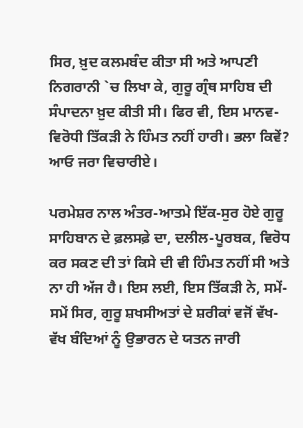ਸਿਰ, ਖ਼ੁਦ ਕਲਮਬੰਦ ਕੀਤਾ ਸੀ ਅਤੇ ਆਪਣੀ ਨਿਗਰਾਨੀ `ਚ ਲਿਖਾ ਕੇ, ਗੁਰੂ ਗ੍ਰੰਥ ਸਾਹਿਬ ਦੀ ਸੰਪਾਦਨਾ ਖ਼ੁਦ ਕੀਤੀ ਸੀ। ਫਿਰ ਵੀ, ਇਸ ਮਾਨਵ-ਵਿਰੋਧੀ ਤਿੱਕੜੀ ਨੇ ਹਿੰਮਤ ਨਹੀਂ ਹਾਰੀ। ਭਲਾ ਕਿਵੇਂ? ਆਓ ਜਰਾ ਵਿਚਾਰੀਏ।

ਪਰਮੇਸ਼ਰ ਨਾਲ ਅੰਤਰ-ਆਤਮੇ ਇੱਕ-ਸੁਰ ਹੋਏ ਗੁਰੂ ਸਾਹਿਬਾਨ ਦੇ ਫ਼ਲਸਫ਼ੇ ਦਾ, ਦਲੀਲ-ਪੂਰਬਕ, ਵਿਰੋਧ ਕਰ ਸਕਣ ਦੀ ਤਾਂ ਕਿਸੇ ਦੀ ਵੀ ਹਿੰਮਤ ਨਹੀਂ ਸੀ ਅਤੇ ਨਾ ਹੀ ਅੱਜ ਹੈ। ਇਸ ਲਈ, ਇਸ ਤਿੱਕੜੀ ਨੇ, ਸਮੇਂ-ਸਮੇਂ ਸਿਰ, ਗੁਰੂ ਸ਼ਖਸੀਅਤਾਂ ਦੇ ਸ਼ਰੀਕਾਂ ਵਜੋਂ ਵੱਖ-ਵੱਖ ਬੰਦਿਆਂ ਨੂੰ ਉਭਾਰਨ ਦੇ ਯਤਨ ਜਾਰੀ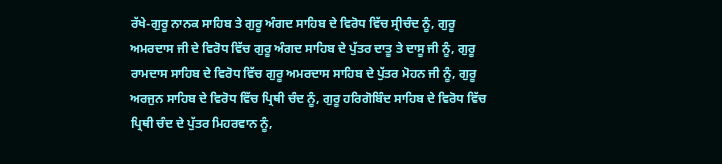ਰੱਖੇ-ਗੁਰੂ ਨਾਨਕ ਸਾਹਿਬ ਤੇ ਗੁਰੂ ਅੰਗਦ ਸਾਹਿਬ ਦੇ ਵਿਰੋਧ ਵਿੱਚ ਸ੍ਰੀਚੰਦ ਨੂੰ, ਗੁਰੂ ਅਮਰਦਾਸ ਜੀ ਦੇ ਵਿਰੋਧ ਵਿੱਚ ਗੁਰੂ ਅੰਗਦ ਸਾਹਿਬ ਦੇ ਪੁੱਤਰ ਦਾਤੂ ਤੇ ਦਾਸੂ ਜੀ ਨੂੰ, ਗੁਰੂ ਰਾਮਦਾਸ ਸਾਹਿਬ ਦੇ ਵਿਰੋਧ ਵਿੱਚ ਗੁਰੂ ਅਮਰਦਾਸ ਸਾਹਿਬ ਦੇ ਪੁੱਤਰ ਮੋਹਨ ਜੀ ਨੂੰ, ਗੁਰੂ ਅਰਜੁਨ ਸਾਹਿਬ ਦੇ ਵਿਰੋਧ ਵਿੱਚ ਪ੍ਰਿਥੀ ਚੰਦ ਨੂੰ, ਗੁਰੂ ਹਰਿਗੋਬਿੰਦ ਸਾਹਿਬ ਦੇ ਵਿਰੋਧ ਵਿੱਚ ਪ੍ਰਿਥੀ ਚੰਦ ਦੇ ਪੁੱਤਰ ਮਿਹਰਵਾਨ ਨੂੰ,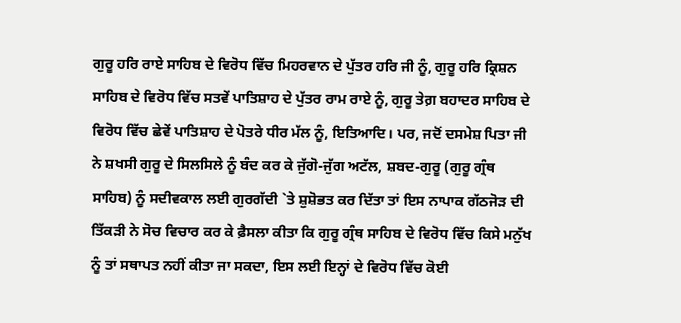ਗੁਰੂ ਹਰਿ ਰਾਏ ਸਾਹਿਬ ਦੇ ਵਿਰੋਧ ਵਿੱਚ ਮਿਹਰਵਾਨ ਦੇ ਪੁੱਤਰ ਹਰਿ ਜੀ ਨੂੰ, ਗੁਰੂ ਹਰਿ ਕ੍ਰਿਸ਼ਨ ਸਾਹਿਬ ਦੇ ਵਿਰੋਧ ਵਿੱਚ ਸਤਵੇਂ ਪਾਤਿਸ਼ਾਹ ਦੇ ਪੁੱਤਰ ਰਾਮ ਰਾਏ ਨੂੰ, ਗੁਰੂ ਤੇਗ਼ ਬਹਾਦਰ ਸਾਹਿਬ ਦੇ ਵਿਰੋਧ ਵਿੱਚ ਛੇਵੇਂ ਪਾਤਿਸ਼ਾਹ ਦੇ ਪੋਤਰੇ ਧੀਰ ਮੱਲ ਨੂੰ, ਇਤਿਆਦਿ। ਪਰ, ਜਦੋਂ ਦਸਮੇਸ਼ ਪਿਤਾ ਜੀ ਨੇ ਸ਼ਖਸੀ ਗੁਰੂ ਦੇ ਸਿਲਸਿਲੇ ਨੂੰ ਬੰਦ ਕਰ ਕੇ ਜੁੱਗੋ-ਜੁੱਗ ਅਟੱਲ, ਸ਼ਬਦ-ਗੁਰੂ (ਗੁਰੂ ਗ੍ਰੰਥ ਸਾਹਿਬ) ਨੂੰ ਸਦੀਵਕਾਲ ਲਈ ਗੁਰਗੱਦੀ `ਤੇ ਸ਼ੁਸ਼ੋਭਤ ਕਰ ਦਿੱਤਾ ਤਾਂ ਇਸ ਨਾਪਾਕ ਗੱਠਜੋੜ ਦੀ ਤਿੱਕੜੀ ਨੇ ਸੋਚ ਵਿਚਾਰ ਕਰ ਕੇ ਫ਼ੈਸਲਾ ਕੀਤਾ ਕਿ ਗੁਰੂ ਗ੍ਰੰਥ ਸਾਹਿਬ ਦੇ ਵਿਰੋਧ ਵਿੱਚ ਕਿਸੇ ਮਨੁੱਖ ਨੂੰ ਤਾਂ ਸਥਾਪਤ ਨਹੀਂ ਕੀਤਾ ਜਾ ਸਕਦਾ, ਇਸ ਲਈ ਇਨ੍ਹਾਂ ਦੇ ਵਿਰੋਧ ਵਿੱਚ ਕੋਈ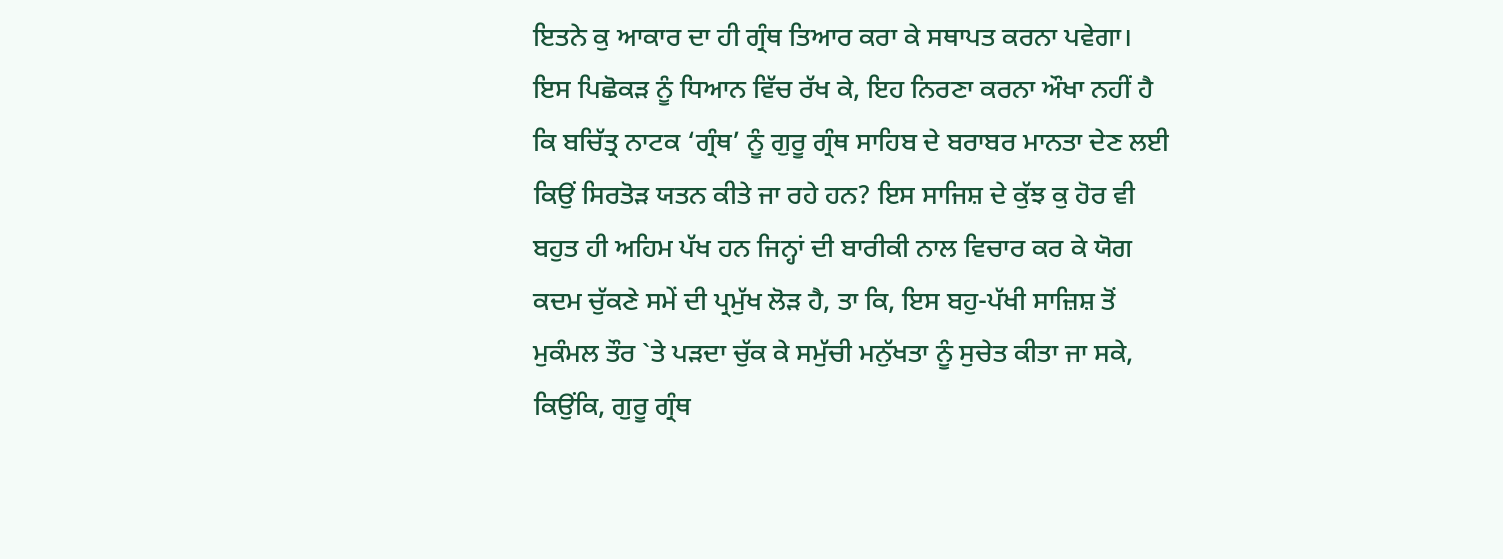ਇਤਨੇ ਕੁ ਆਕਾਰ ਦਾ ਹੀ ਗ੍ਰੰਥ ਤਿਆਰ ਕਰਾ ਕੇ ਸਥਾਪਤ ਕਰਨਾ ਪਵੇਗਾ। ਇਸ ਪਿਛੋਕੜ ਨੂੰ ਧਿਆਨ ਵਿੱਚ ਰੱਖ ਕੇ, ਇਹ ਨਿਰਣਾ ਕਰਨਾ ਔਖਾ ਨਹੀਂ ਹੈ ਕਿ ਬਚਿੱਤ੍ਰ ਨਾਟਕ ‘ਗ੍ਰੰਥ’ ਨੂੰ ਗੁਰੂ ਗ੍ਰੰਥ ਸਾਹਿਬ ਦੇ ਬਰਾਬਰ ਮਾਨਤਾ ਦੇਣ ਲਈ ਕਿਉਂ ਸਿਰਤੋੜ ਯਤਨ ਕੀਤੇ ਜਾ ਰਹੇ ਹਨ? ਇਸ ਸਾਜਿਸ਼ ਦੇ ਕੁੱਝ ਕੁ ਹੋਰ ਵੀ ਬਹੁਤ ਹੀ ਅਹਿਮ ਪੱਖ ਹਨ ਜਿਨ੍ਹਾਂ ਦੀ ਬਾਰੀਕੀ ਨਾਲ ਵਿਚਾਰ ਕਰ ਕੇ ਯੋਗ ਕਦਮ ਚੁੱਕਣੇ ਸਮੇਂ ਦੀ ਪ੍ਰਮੁੱਖ ਲੋੜ ਹੈ, ਤਾ ਕਿ, ਇਸ ਬਹੁ-ਪੱਖੀ ਸਾਜ਼ਿਸ਼ ਤੋਂ ਮੁਕੰਮਲ ਤੌਰ `ਤੇ ਪੜਦਾ ਚੁੱਕ ਕੇ ਸਮੁੱਚੀ ਮਨੁੱਖਤਾ ਨੂੰ ਸੁਚੇਤ ਕੀਤਾ ਜਾ ਸਕੇ, ਕਿਉਂਕਿ, ਗੁਰੂ ਗ੍ਰੰਥ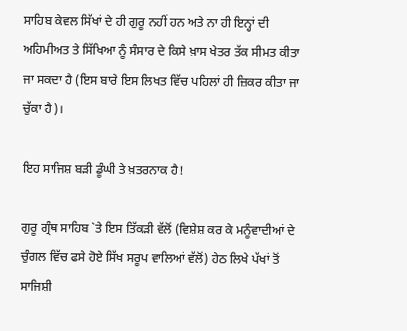ਸਾਹਿਬ ਕੇਵਲ ਸਿੱਖਾਂ ਦੇ ਹੀ ਗੁਰੂ ਨਹੀਂ ਹਨ ਅਤੇ ਨਾ ਹੀ ਇਨ੍ਹਾਂ ਦੀ ਅਹਿਮੀਅਤ ਤੇ ਸਿੱਖਿਆ ਨੂੰ ਸੰਸਾਰ ਦੇ ਕਿਸੇ ਖ਼ਾਸ ਖੇਤਰ ਤੱਕ ਸੀਮਤ ਕੀਤਾ ਜਾ ਸਕਦਾ ਹੈ (ਇਸ ਬਾਰੇ ਇਸ ਲਿਖਤ ਵਿੱਚ ਪਹਿਲਾਂ ਹੀ ਜ਼ਿਕਰ ਕੀਤਾ ਜਾ ਚੁੱਕਾ ਹੈ)।

ਇਹ ਸਾਜਿਸ਼ ਬੜੀ ਡੂੰਘੀ ਤੇ ਖ਼ਤਰਨਾਕ ਹੈ!

ਗੁਰੂ ਗ੍ਰੰਥ ਸਾਹਿਬ `ਤੇ ਇਸ ਤਿੱਕੜੀ ਵੱਲੋਂ (ਵਿਸ਼ੇਸ਼ ਕਰ ਕੇ ਮਨੂੰਵਾਦੀਆਂ ਦੇ ਚੁੰਗਲ ਵਿੱਚ ਫਸੇ ਹੋਏ ਸਿੱਖ ਸਰੂਪ ਵਾਲਿਆਂ ਵੱਲੋਂ) ਹੇਠ ਲਿਖੇ ਪੱਖਾਂ ਤੋਂ ਸਾਜਿਸ਼ੀ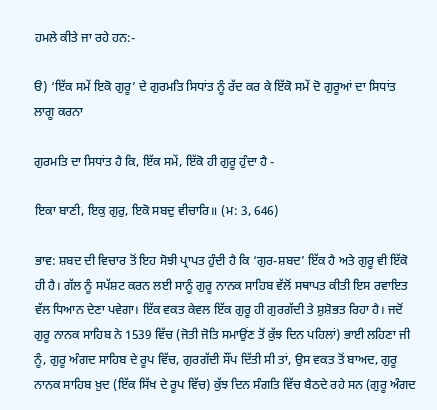ਹਮਲੇ ਕੀਤੇ ਜਾ ਰਹੇ ਹਨ:-

ੳ) ‘ਇੱਕ ਸਮੇਂ ਇਕੋ ਗੁਰੂ’ ਦੇ ਗੁਰਮਤਿ ਸਿਧਾਂਤ ਨੂੰ ਰੱਦ ਕਰ ਕੇ ਇੱਕੋ ਸਮੇਂ ਦੋ ਗੁਰੂਆਂ ਦਾ ਸਿਧਾਂਤ ਲਾਗੂ ਕਰਨਾ

ਗੁਰਮਤਿ ਦਾ ਸਿਧਾਂਤ ਹੈ ਕਿ, ਇੱਕ ਸਮੇਂ, ਇੱਕੋ ਹੀ ਗੁਰੂ ਹੁੰਦਾ ਹੈ -

ਇਕਾ ਬਾਣੀ, ਇਕੁ ਗੁਰੁ, ਇਕੋ ਸਬਦੁ ਵੀਚਾਰਿ॥ (ਮ: 3, 646)

ਭਾਵ: ਸ਼ਬਦ ਦੀ ਵਿਚਾਰ ਤੋਂ ਇਹ ਸੋਝੀ ਪ੍ਰਾਪਤ ਹੁੰਦੀ ਹੈ ਕਿ ‘ਗੁਰ-ਸ਼ਬਦ’ ਇੱਕ ਹੈ ਅਤੇ ਗੁਰੂ ਵੀ ਇੱਕੋ ਹੀ ਹੈ। ਗੱਲ ਨੂੰ ਸਪੱਸ਼ਟ ਕਰਨ ਲਈ ਸਾਨੂੰ ਗੁਰੂ ਨਾਨਕ ਸਾਹਿਬ ਵੱਲੋਂ ਸਥਾਪਤ ਕੀਤੀ ਇਸ ਰਵਾਇਤ ਵੱਲ ਧਿਆਨ ਦੇਣਾ ਪਵੇਗਾ। ਇੱਕ ਵਕਤ ਕੇਵਲ ਇੱਕ ਗੁਰੂ ਹੀ ਗੁਰਗੱਦੀ ਤੇ ਸ਼ੁਸ਼ੋਭਤ ਰਿਹਾ ਹੈ। ਜਦੋਂ ਗੁਰੂ ਨਾਨਕ ਸਾਹਿਬ ਨੇ 1539 ਵਿੱਚ (ਜੋਤੀ ਜੋਤਿ ਸਮਾਉਂਣ ਤੋਂ ਕੁੱਝ ਦਿਨ ਪਹਿਲਾਂ) ਭਾਈ ਲਹਿਣਾ ਜੀ ਨੂੰ, ਗੁਰੂ ਅੰਗਦ ਸਾਹਿਬ ਦੇ ਰੂਪ ਵਿੱਚ, ਗੁਰਗੱਦੀ ਸੌਂਪ ਦਿੱਤੀ ਸੀ ਤਾਂ, ਉਸ ਵਕਤ ਤੋਂ ਬਾਅਦ, ਗੁਰੂ ਨਾਨਕ ਸਾਹਿਬ ਖ਼ੁਦ (ਇੱਕ ਸਿੱਖ ਦੇ ਰੂਪ ਵਿੱਚ) ਕੁੱਝ ਦਿਨ ਸੰਗਤਿ ਵਿੱਚ ਬੈਠਦੇ ਰਹੇ ਸਨ (ਗੁਰੂ ਅੰਗਦ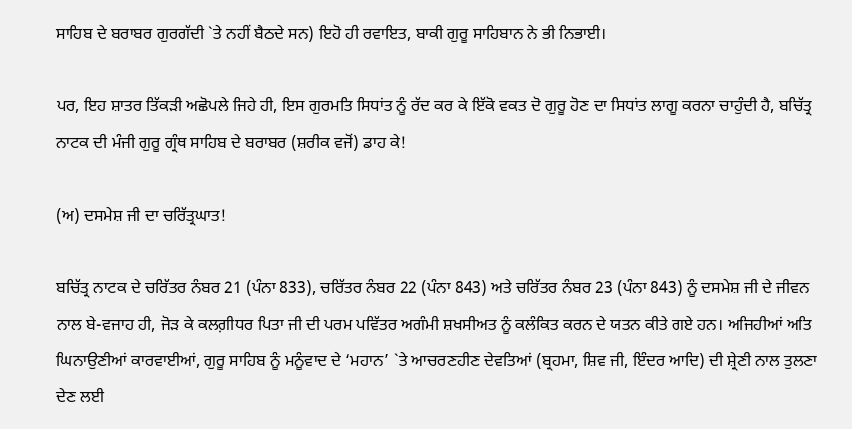ਸਾਹਿਬ ਦੇ ਬਰਾਬਰ ਗੁਰਗੱਦੀ `ਤੇ ਨਹੀਂ ਬੈਠਦੇ ਸਨ) ਇਹੋ ਹੀ ਰਵਾਇਤ, ਬਾਕੀ ਗੁਰੂ ਸਾਹਿਬਾਨ ਨੇ ਭੀ ਨਿਭਾਈ।

ਪਰ, ਇਹ ਸ਼ਾਤਰ ਤਿੱਕੜੀ ਅਛੋਪਲੇ ਜਿਹੇ ਹੀ, ਇਸ ਗੁਰਮਤਿ ਸਿਧਾਂਤ ਨੂੰ ਰੱਦ ਕਰ ਕੇ ਇੱਕੋ ਵਕਤ ਦੋ ਗੁਰੂ ਹੋਣ ਦਾ ਸਿਧਾਂਤ ਲਾਗੂ ਕਰਨਾ ਚਾਹੁੰਦੀ ਹੈ, ਬਚਿੱਤ੍ਰ ਨਾਟਕ ਦੀ ਮੰਜੀ ਗੁਰੂ ਗ੍ਰੰਥ ਸਾਹਿਬ ਦੇ ਬਰਾਬਰ (ਸ਼ਰੀਕ ਵਜੋਂ) ਡਾਹ ਕੇ!

(ਅ) ਦਸਮੇਸ਼ ਜੀ ਦਾ ਚਰਿੱਤ੍ਰਘਾਤ!

ਬਚਿੱਤ੍ਰ ਨਾਟਕ ਦੇ ਚਰਿੱਤਰ ਨੰਬਰ 21 (ਪੰਨਾ 833), ਚਰਿੱਤਰ ਨੰਬਰ 22 (ਪੰਨਾ 843) ਅਤੇ ਚਰਿੱਤਰ ਨੰਬਰ 23 (ਪੰਨਾ 843) ਨੂੰ ਦਸਮੇਸ਼ ਜੀ ਦੇ ਜੀਵਨ ਨਾਲ ਬੇ-ਵਜਾਹ ਹੀ, ਜੋੜ ਕੇ ਕਲਗ਼ੀਧਰ ਪਿਤਾ ਜੀ ਦੀ ਪਰਮ ਪਵਿੱਤਰ ਅਗੰਮੀ ਸ਼ਖਸੀਅਤ ਨੂੰ ਕਲੰਕਿਤ ਕਰਨ ਦੇ ਯਤਨ ਕੀਤੇ ਗਏ ਹਨ। ਅਜਿਹੀਆਂ ਅਤਿ ਘਿਨਾਉਣੀਆਂ ਕਾਰਵਾਈਆਂ, ਗੁਰੂ ਸਾਹਿਬ ਨੂੰ ਮਨੂੰਵਾਦ ਦੇ ‘ਮਹਾਨ’ `ਤੇ ਆਚਰਣਹੀਣ ਦੇਵਤਿਆਂ (ਬ੍ਰਹਮਾ, ਸ਼ਿਵ ਜੀ, ਇੰਦਰ ਆਦਿ) ਦੀ ਸ਼੍ਰੇਣੀ ਨਾਲ ਤੁਲਣਾ ਦੇਣ ਲਈ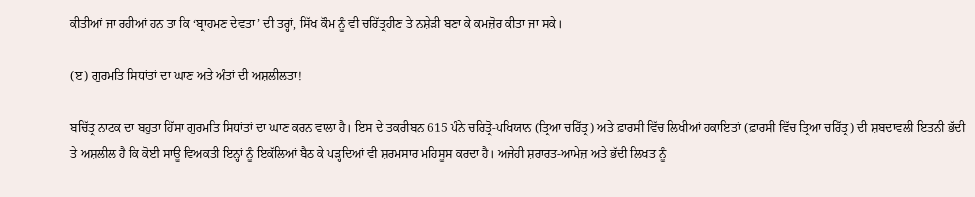ਕੀਤੀਆਂ ਜਾ ਰਹੀਆਂ ਹਨ ਤਾ ਕਿ ‘ਬ੍ਰਾਹਮਣ ਦੇਵਤਾ’ ਦੀ ਤਰ੍ਹਾਂ, ਸਿੱਖ ਕੌਮ ਨੂੰ ਵੀ ਚਰਿੱਤ੍ਰਹੀਣ ਤੇ ਨਸ਼ੇੜੀ ਬਣਾ ਕੇ ਕਮਜ਼ੋਰ ਕੀਤਾ ਜਾ ਸਕੇ।

(ੲ) ਗੁਰਮਤਿ ਸਿਧਾਂਤਾਂ ਦਾ ਘਾਣ ਅਤੇ ਅੰਤਾਂ ਦੀ ਅਸ਼ਲੀਲਤਾ!

ਬਚਿੱਤ੍ਰ ਨਾਟਕ ਦਾ ਬਹੁਤਾ ਹਿੱਸਾ ਗੁਰਮਤਿ ਸਿਧਾਂਤਾਂ ਦਾ ਘਾਣ ਕਰਨ ਵਾਲਾ ਹੈ। ਇਸ ਦੇ ਤਕਰੀਬਨ 615 ਪੰਨੇ ਚਰਿਤ੍ਰੋ-ਪਖਿਯਾਨ (ਤ੍ਰਿਆ ਚਰਿੱਤ੍ਰ) ਅਤੇ ਫ਼ਾਰਸੀ ਵਿੱਚ ਲਿਖੀਆਂ ਹਕਾਇਤਾਂ (ਫ਼ਾਰਸੀ ਵਿੱਚ ਤ੍ਰਿਆ ਚਰਿੱਤ੍ਰ) ਦੀ ਸ਼ਬਦਾਵਲੀ ਇਤਨੀ ਭੱਦੀ ਤੇ ਅਸ਼ਲੀਲ ਹੈ ਕਿ ਕੋਈ ਸਾਊ ਵਿਅਕਤੀ ਇਨ੍ਹਾਂ ਨੂੰ ਇਕੱਲਿਆਂ ਬੈਠ ਕੇ ਪੜ੍ਹਦਿਆਂ ਵੀ ਸ਼ਰਮਸਾਰ ਮਹਿਸੂਸ ਕਰਦਾ ਹੈ। ਅਜੇਹੀ ਸ਼ਰਾਰਤ-ਆਮੇਜ਼ ਅਤੇ ਭੱਦੀ ਲਿਖਤ ਨੂੰ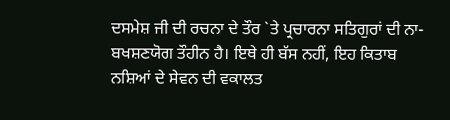ਦਸਮੇਸ਼ ਜੀ ਦੀ ਰਚਨਾ ਦੇ ਤੌਰ `ਤੇ ਪ੍ਰਚਾਰਨਾ ਸਤਿਗੁਰਾਂ ਦੀ ਨਾ-ਬਖਸ਼ਣਯੋਗ ਤੌਹੀਨ ਹੈ। ਇਥੇ ਹੀ ਬੱਸ ਨਹੀਂ, ਇਹ ਕਿਤਾਬ ਨਸ਼ਿਆਂ ਦੇ ਸੇਵਨ ਦੀ ਵਕਾਲਤ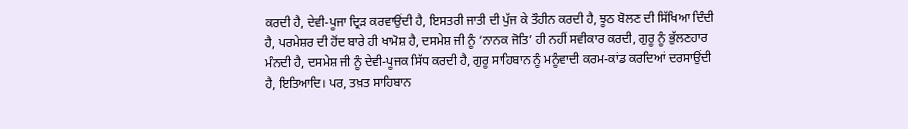ਕਰਦੀ ਹੈ, ਦੇਵੀ-ਪੂਜਾ ਦ੍ਰਿੜ ਕਰਵਾਉਂਦੀ ਹੈ, ਇਸਤਰੀ ਜਾਤੀ ਦੀ ਪੁੱਜ ਕੇ ਤੌਹੀਨ ਕਰਦੀ ਹੈ, ਝੂਠ ਬੋਲਣ ਦੀ ਸਿੱਖਿਆ ਦਿੰਦੀ ਹੈ, ਪਰਮੇਸ਼ਰ ਦੀ ਹੋਂਦ ਬਾਰੇ ਹੀ ਖਾਮੋਸ਼ ਹੈ, ਦਸਮੇਸ਼ ਜੀ ਨੂੰ ‘ਨਾਨਕ ਜੋਤਿ’ ਹੀ ਨਹੀਂ ਸਵੀਕਾਰ ਕਰਦੀ, ਗੁਰੂ ਨੂੰ ਭੁੱਲਣਹਾਰ ਮੰਨਦੀ ਹੈ, ਦਸਮੇਸ਼ ਜੀ ਨੂੰ ਦੇਵੀ-ਪੂਜਕ ਸਿੱਧ ਕਰਦੀ ਹੈ, ਗੁਰੂ ਸਾਹਿਬਾਨ ਨੂੰ ਮਨੂੰਵਾਦੀ ਕਰਮ-ਕਾਂਡ ਕਰਦਿਆਂ ਦਰਸਾਉਂਦੀ ਹੈ, ਇਤਿਆਦਿ। ਪਰ, ਤਖ਼ਤ ਸਾਹਿਬਾਨ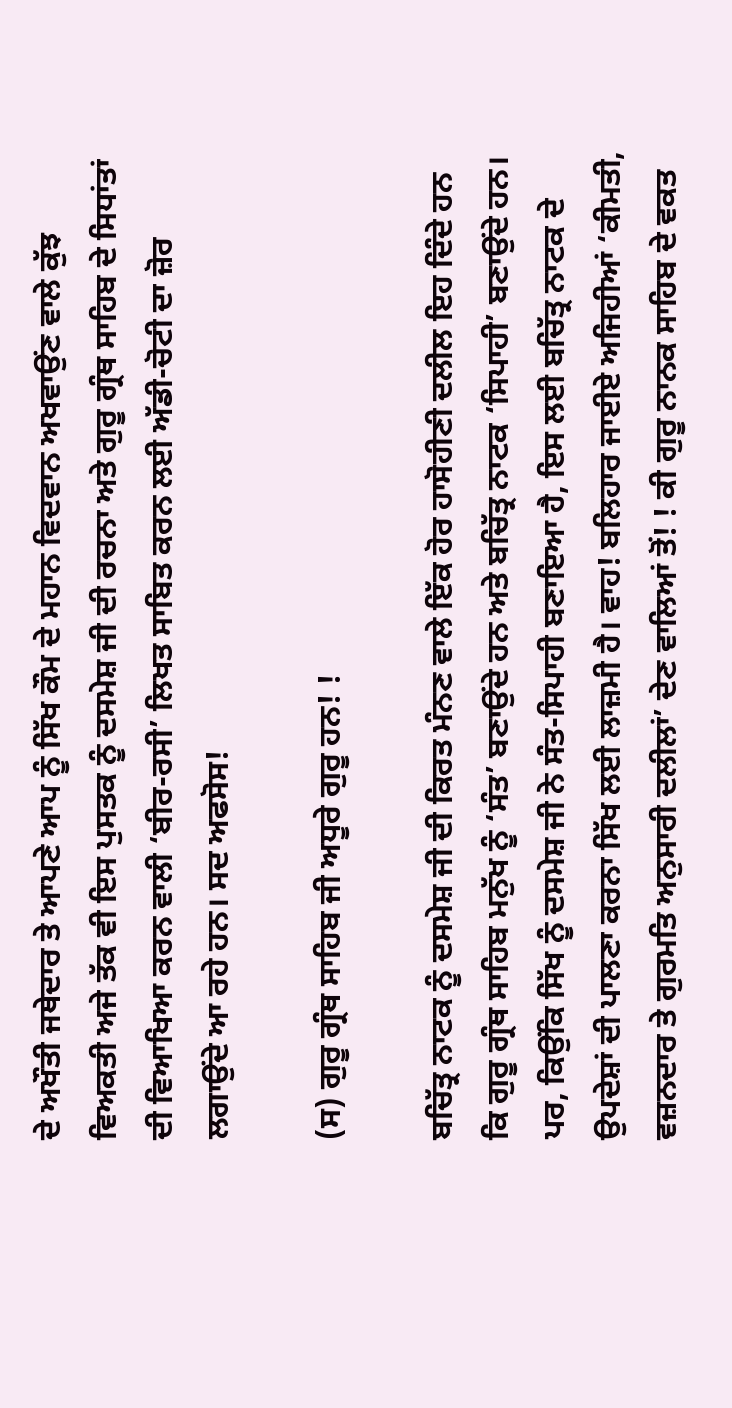ਦੇ ਅਖੌਤੀ ਜਥੇਦਾਰ ਤੇ ਆਪਣੇ ਆਪ ਨੂੰ ਸਿੱਖ ਕੌਮ ਦੇ ਮਹਾਨ ਵਿਦਵਾਨ ਅਖਵਾਉਂਣ ਵਾਲੇ ਕੁੱਝ ਵਿਅਕਤੀ ਅਜੇ ਤੱਕ ਵੀ ਇਸ ਪੁਸਤਕ ਨੂੰ ਦਸਮੇਸ਼ ਜੀ ਦੀ ਰਚਨਾ ਅਤੇ ਗੁਰੂ ਗ੍ਰੰਥ ਸਾਹਿਬ ਦੇ ਸਿਧਾਂਤਾਂ ਦੀ ਵਿਆਖਿਆ ਕਰਨ ਵਾਲੀ ‘ਬੀਰ-ਰਸੀ’ ਲਿਖਤ ਸਾਬਿਤ ਕਰਨ ਲਈ ਅੱਡੀ-ਚੋਟੀ ਦਾ ਜ਼ੋਰ ਲਗਾਉਂਦੇ ਆ ਰਹੇ ਹਨ। ਸਦ ਅਫਸੋਸ!

(ਸ) ਗੁਰੂ ਗ੍ਰੰਥ ਸਾਹਿਬ ਜੀ ਅਧੂਰੇ ਗੁਰੂ ਹਨ! !

ਬਚਿੱਤ੍ਰ ਨਾਟਕ ਨੂੰ ਦਸਮੇਸ਼ ਜੀ ਦੀ ਕਿਰਤ ਮੰਨਣ ਵਾਲੇ ਇੱਕ ਹੋਰ ਹਾਸੋਹੀਣੀ ਦਲੀਲ ਇਹ ਦਿੰਦੇ ਹਨ ਕਿ ਗੁਰੂ ਗ੍ਰੰਥ ਸਾਹਿਬ ਮਨੁੱਖ ਨੂੰ ‘ਸੰਤ’ ਬਣਾਉਂਦੇ ਹਨ ਅਤੇ ਬਚਿੱਤ੍ਰ ਨਾਟਕ ‘ਸਿਪਾਹੀ’ ਬਣਾਉਂਦੇ ਹਨ। ਪਰ, ਕਿਉਂਕਿ ਸਿੱਖ ਨੂੰ ਦਸਮੇਸ਼ ਜੀ ਨੇ ਸੰਤ-ਸਿਪਾਹੀ ਬਣਾਇਆ ਹੈ, ਇਸ ਲਈ ਬਚਿੱਤ੍ਰ ਨਾਟਕ ਦੇ ਉਪਦੇਸ਼ਾਂ ਦੀ ਪਾਲਣਾ ਕਰਨਾ ਸਿੱਖ ਲਈ ਲਾਜ਼ਮੀ ਹੈ। ਵਾਹ! ਬਲਿਹਾਰ ਜਾਈਏ ਅਜਿਹੀਆਂ ‘ਕੀਮਤੀ, ਵਜ਼ਨਦਾਰ ਤੇ ਗੁਰਮਤਿ ਅਨੁਸਾਰੀ ਦਲੀਲਾਂ’ ਦੇਣ ਵਾਲਿਆਂ ਤੋਂ! ! ਕੀ ਗੁਰੂ ਨਾਨਕ ਸਾਹਿਬ ਦੇ ਵਕਤ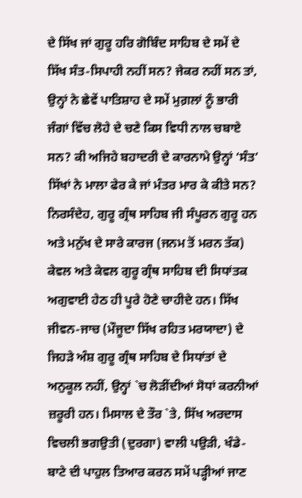ਦੇ ਸਿੱਖ ਜਾਂ ਗੁਰੂ ਹਰਿ ਗੋਬਿੰਦ ਸਾਹਿਬ ਦੇ ਸਮੇਂ ਦੇ ਸਿੱਖ ਸੰਤ-ਸਿਪਾਹੀ ਨਹੀਂ ਸਨ? ਜੇਕਰ ਨਹੀਂ ਸਨ ਤਾਂ, ਉਨ੍ਹਾਂ ਨੇ ਛੇਵੇਂ ਪਾਤਿਸ਼ਾਹ ਦੇ ਸਮੇਂ ਮੁਗ਼ਲਾਂ ਨੂੰ ਭਾਰੀ ਜੰਗਾਂ ਵਿੱਚ ਲੋਹੇ ਦੇ ਚਣੇ ਕਿਸ ਵਿਧੀ ਨਾਲ ਚਬਾਏ ਸਨ? ਕੀ ਅਜਿਹੇ ਬਹਾਦਰੀ ਦੇ ਕਾਰਨਾਮੇ ਉਨ੍ਹਾਂ ‘ਸੰਤ’ ਸਿੱਖਾਂ ਨੇ ਮਾਲਾ ਫੇਰ ਕੇ ਜਾਂ ਮੰਤਰ ਮਾਰ ਕੇ ਕੀਤੇ ਸਨ? ਨਿਰਸੰਦੇਹ, ਗੁਰੂ ਗ੍ਰੰਥ ਸਾਹਿਬ ਜੀ ਸੰਪੂਰਨ ਗੁਰੂ ਹਨ ਅਤੇ ਮਨੁੱਖ ਦੇ ਸਾਰੇ ਕਾਰਜ (ਜਨਮ ਤੋਂ ਮਰਨ ਤੱਕ) ਕੇਵਲ ਅਤੇ ਕੇਵਲ ਗੁਰੂ ਗ੍ਰੰਥ ਸਾਹਿਬ ਦੀ ਸਿਧਾਂਤਕ ਅਗੁਵਾਈ ਹੇਠ ਹੀ ਪੂਰੇ ਹੋਣੇ ਚਾਹੀਦੇ ਹਨ। ਸਿੱਖ ਜੀਵਨ-ਜਾਚ (ਮੌਜੂਦਾ ਸਿੱਖ ਰਹਿਤ ਮਰਯਾਦਾ) ਦੇ ਜਿਹੜੇ ਅੰਸ਼ ਗੁਰੂ ਗ੍ਰੰਥ ਸਾਹਿਬ ਦੇ ਸਿਧਾਂਤਾਂ ਦੇ ਅਨੁਕੂਲ ਨਹੀਂ, ਉਨ੍ਹਾਂ `ਚ ਲੋੜੀਂਦੀਆਂ ਸੋਧਾਂ ਕਰਨੀਆਂ ਜ਼ਰੂਰੀ ਹਨ। ਮਿਸਾਲ ਦੇ ਤੌਰ `ਤੇ, ਸਿੱਖ ਅਰਦਾਸ ਵਿਚਲੀ ਭਗਉਤੀ (ਦੁਰਗਾ) ਵਾਲੀ ਪਉੜੀ, ਖੰਡੇ-ਬਾਟੇ ਦੀ ਪਾਹੁਲ ਤਿਆਰ ਕਰਨ ਸਮੇਂ ਪੜ੍ਹੀਆਂ ਜਾਣ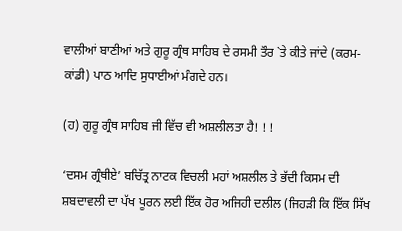ਵਾਲੀਆਂ ਬਾਣੀਆਂ ਅਤੇ ਗੁਰੂ ਗ੍ਰੰਥ ਸਾਹਿਬ ਦੇ ਰਸਮੀ ਤੌਰ `ਤੇ ਕੀਤੇ ਜਾਂਦੇ (ਕਰਮ-ਕਾਂਡੀ) ਪਾਠ ਆਦਿ ਸੁਧਾਈਆਂ ਮੰਗਦੇ ਹਨ।

(ਹ) ਗੁਰੂ ਗ੍ਰੰਥ ਸਾਹਿਬ ਜੀ ਵਿੱਚ ਵੀ ਅਸ਼ਲੀਲਤਾ ਹੈ! ! !

‘ਦਸਮ ਗ੍ਰੰਥੀਏ’ ਬਚਿੱਤ੍ਰ ਨਾਟਕ ਵਿਚਲੀ ਮਹਾਂ ਅਸ਼ਲੀਲ ਤੇ ਭੱਦੀ ਕਿਸਮ ਦੀ ਸ਼ਬਦਾਵਲੀ ਦਾ ਪੱਖ ਪੂਰਨ ਲਈ ਇੱਕ ਹੋਰ ਅਜਿਹੀ ਦਲੀਲ (ਜਿਹੜੀ ਕਿ ਇੱਕ ਸਿੱਖ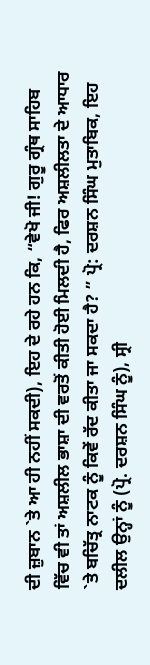ਦੀ ਜ਼ੁਬਾਨ `ਤੇ ਆ ਹੀ ਨਹੀਂ ਸਕਦੀ), ਇਹ ਦੇ ਰਹੇ ਹਨ ਕਿ, “ਵੇਖੋ ਜੀ! ਗੁਰੂ ਗ੍ਰੰਥ ਸਾਹਿਬ ਵਿੱਚ ਵੀ ਤਾਂ ਅਸ਼ਲੀਲ ਭਾਸ਼ਾ ਦੀ ਵਰਤੋਂ ਕੀਤੀ ਹੋਈ ਮਿਲਦੀ ਹੈ, ਫਿਰ ਅਸ਼ਲੀਲਤਾ ਦੇ ਆਧਾਰ `ਤੇ ਬਚਿੱਤ੍ਰ ਨਾਟਕ ਨੂੰ ਕਿਵੇਂ ਰੱਦ ਕੀਤਾ ਜਾ ਸਕਦਾ ਹੈ? ” ਪ੍ਰੋ: ਦਰਸ਼ਨ ਸਿੰਘ ਮੁਤਾਬਿਕ, ਇਹ ਦਲੀਲ ਉਨ੍ਹਾਂ ਨੂੰ (ਪ੍ਰੋ. ਦਰਸ਼ਨ ਸਿੰਘ ਨੂੰ), ਸ੍ਰੀ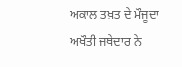ਅਕਾਲ ਤਖ਼ਤ ਦੇ ਮੌਜੂਦਾ ਅਖੌਤੀ ਜਥੇਦਾਰ ਨੇ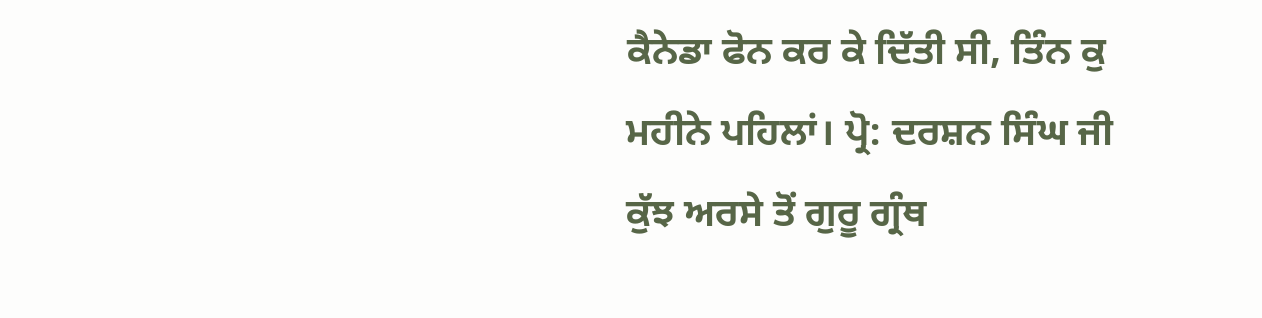ਕੈਨੇਡਾ ਫੋਨ ਕਰ ਕੇ ਦਿੱਤੀ ਸੀ, ਤਿੰਨ ਕੁ ਮਹੀਨੇ ਪਹਿਲਾਂ। ਪ੍ਰੋ: ਦਰਸ਼ਨ ਸਿੰਘ ਜੀ ਕੁੱਝ ਅਰਸੇ ਤੋਂ ਗੁਰੂ ਗ੍ਰੰਥ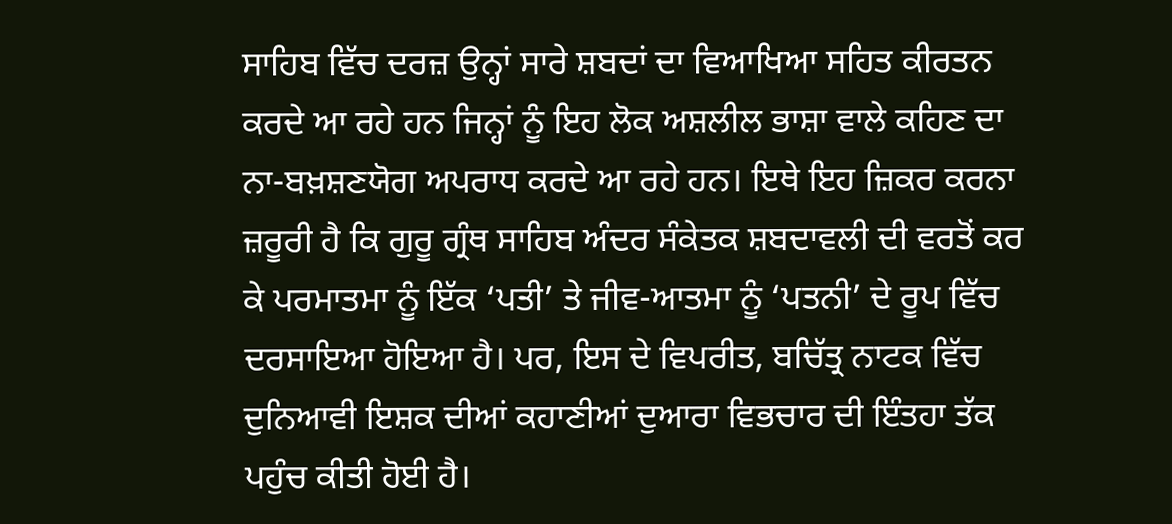ਸਾਹਿਬ ਵਿੱਚ ਦਰਜ਼ ਉਨ੍ਹਾਂ ਸਾਰੇ ਸ਼ਬਦਾਂ ਦਾ ਵਿਆਖਿਆ ਸਹਿਤ ਕੀਰਤਨ ਕਰਦੇ ਆ ਰਹੇ ਹਨ ਜਿਨ੍ਹਾਂ ਨੂੰ ਇਹ ਲੋਕ ਅਸ਼ਲੀਲ ਭਾਸ਼ਾ ਵਾਲੇ ਕਹਿਣ ਦਾ ਨਾ-ਬਖ਼ਸ਼ਣਯੋਗ ਅਪਰਾਧ ਕਰਦੇ ਆ ਰਹੇ ਹਨ। ਇਥੇ ਇਹ ਜ਼ਿਕਰ ਕਰਨਾ ਜ਼ਰੂਰੀ ਹੈ ਕਿ ਗੁਰੂ ਗ੍ਰੰਥ ਸਾਹਿਬ ਅੰਦਰ ਸੰਕੇਤਕ ਸ਼ਬਦਾਵਲੀ ਦੀ ਵਰਤੋਂ ਕਰ ਕੇ ਪਰਮਾਤਮਾ ਨੂੰ ਇੱਕ ‘ਪਤੀ’ ਤੇ ਜੀਵ-ਆਤਮਾ ਨੂੰ ‘ਪਤਨੀ’ ਦੇ ਰੂਪ ਵਿੱਚ ਦਰਸਾਇਆ ਹੋਇਆ ਹੈ। ਪਰ, ਇਸ ਦੇ ਵਿਪਰੀਤ, ਬਚਿੱਤ੍ਰ ਨਾਟਕ ਵਿੱਚ ਦੁਨਿਆਵੀ ਇਸ਼ਕ ਦੀਆਂ ਕਹਾਣੀਆਂ ਦੁਆਰਾ ਵਿਭਚਾਰ ਦੀ ਇੰਤਹਾ ਤੱਕ ਪਹੁੰਚ ਕੀਤੀ ਹੋਈ ਹੈ।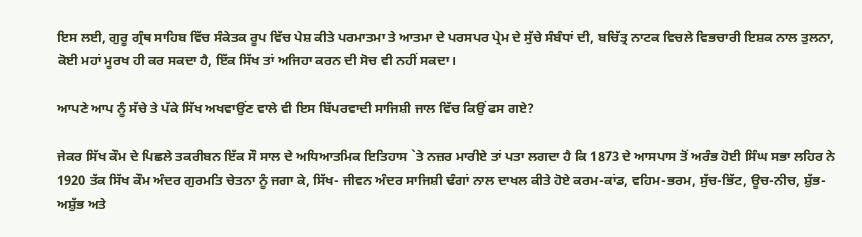ਇਸ ਲਈ, ਗੁਰੂ ਗ੍ਰੰਥ ਸਾਹਿਬ ਵਿੱਚ ਸੰਕੇਤਕ ਰੂਪ ਵਿੱਚ ਪੇਸ਼ ਕੀਤੇ ਪਰਮਾਤਮਾ ਤੇ ਆਤਮਾ ਦੇ ਪਰਸਪਰ ਪ੍ਰੇਮ ਦੇ ਸੁੱਚੇ ਸੰਬੰਧਾਂ ਦੀ, ਬਚਿੱਤ੍ਰ ਨਾਟਕ ਵਿਚਲੇ ਵਿਭਚਾਰੀ ਇਸ਼ਕ ਨਾਲ ਤੁਲਨਾ, ਕੋਈ ਮਹਾਂ ਮੂਰਖ ਹੀ ਕਰ ਸਕਦਾ ਹੈ, ਇੱਕ ਸਿੱਖ ਤਾਂ ਅਜਿਹਾ ਕਰਨ ਦੀ ਸੋਚ ਵੀ ਨਹੀਂ ਸਕਦਾ।

ਆਪਣੇ ਆਪ ਨੂੰ ਸੱਚੇ ਤੇ ਪੱਕੇ ਸਿੱਖ ਅਖਵਾਉਂਣ ਵਾਲੇ ਵੀ ਇਸ ਬਿੱਪਰਵਾਦੀ ਸਾਜਿਸ਼ੀ ਜਾਲ ਵਿੱਚ ਕਿਉਂ ਫਸ ਗਏ?

ਜੇਕਰ ਸਿੱਖ ਕੌਮ ਦੇ ਪਿਛਲੇ ਤਕਰੀਬਨ ਇੱਕ ਸੌ ਸਾਲ ਦੇ ਅਧਿਆਤਮਿਕ ਇਤਿਹਾਸ `ਤੇ ਨਜ਼ਰ ਮਾਰੀਏ ਤਾਂ ਪਤਾ ਲਗਦਾ ਹੈ ਕਿ 1873 ਦੇ ਆਸਪਾਸ ਤੋਂ ਅਰੰਭ ਹੋਈ ਸਿੰਘ ਸਭਾ ਲਹਿਰ ਨੇ 1920 ਤੱਕ ਸਿੱਖ ਕੌਮ ਅੰਦਰ ਗੁਰਮਤਿ ਚੇਤਨਾ ਨੂੰ ਜਗਾ ਕੇ, ਸਿੱਖ- ਜੀਵਨ ਅੰਦਰ ਸਾਜਿਸ਼ੀ ਢੰਗਾਂ ਨਾਲ ਦਾਖਲ ਕੀਤੇ ਹੋਏ ਕਰਮ-ਕਾਂਡ, ਵਹਿਮ-ਭਰਮ, ਸੁੱਚ-ਭਿੱਟ, ਊਚ-ਨੀਚ, ਸ਼ੁੱਭ-ਅਸ਼ੁੱਭ ਅਤੇ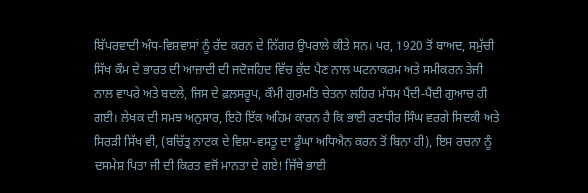ਬਿੱਪਰਵਾਦੀ ਅੰਧ-ਵਿਸ਼ਵਾਸਾਂ ਨੂੰ ਰੱਦ ਕਰਨ ਦੇ ਨਿੱਗਰ ਉਪਰਾਲੇ ਕੀਤੇ ਸਨ। ਪਰ, 1920 ਤੋਂ ਬਾਅਦ, ਸਮੁੱਚੀ ਸਿੱਖ ਕੌਮ ਦੇ ਭਾਰਤ ਦੀ ਆਜ਼ਾਦੀ ਦੀ ਜਦੋਜਹਿਦ ਵਿੱਚ ਕੁੱਦ ਪੈਣ ਨਾਲ ਘਟਨਾਕਰਮ ਅਤੇ ਸਮੀਕਰਨ ਤੇਜੀ ਨਾਲ ਵਾਪਰੇ ਅਤੇ ਬਦਲੇ, ਜਿਸ ਦੇ ਫ਼ਲਸਰੂਪ, ਕੌਮੀ ਗੁਰਮਤਿ ਚੇਤਨਾ ਲਹਿਰ ਮੱਧਮ ਪੈਂਦੀ-ਪੈਂਦੀ ਗੁਆਚ ਹੀ ਗਈ। ਲੇਖਕ ਦੀ ਸਮਝ ਅਨੁਸਾਰ, ਇਹੋ ਇੱਕ ਅਹਿਮ ਕਾਰਨ ਹੈ ਕਿ ਭਾਈ ਰਣਧੀਰ ਸਿੰਘ ਵਰਗੇ ਸਿਦਕੀ ਅਤੇ ਸਿਰੜੀ ਸਿੱਖ ਵੀ, (ਬਚਿੱਤ੍ਰ ਨਾਟਕ ਦੇ ਵਿਸ਼ਾ-ਵਸਤੂ ਦਾ ਡੂੰਘਾ ਅਧਿਐਨ ਕਰਨ ਤੋਂ ਬਿਨਾ ਹੀ), ਇਸ ਰਚਨਾ ਨੂੰ ਦਸਮੇਸ਼ ਪਿਤਾ ਜੀ ਦੀ ਕਿਰਤ ਵਜੋਂ ਮਾਨਤਾ ਦੇ ਗਏ! ਜਿੱਥੇ ਭਾਈ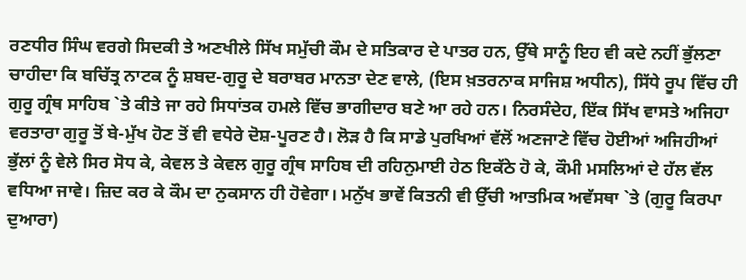ਰਣਧੀਰ ਸਿੰਘ ਵਰਗੇ ਸਿਦਕੀ ਤੇ ਅਣਖੀਲੇ ਸਿੱਖ ਸਮੁੱਚੀ ਕੌਮ ਦੇ ਸਤਿਕਾਰ ਦੇ ਪਾਤਰ ਹਨ, ਉੱਥੇ ਸਾਨੂੰ ਇਹ ਵੀ ਕਦੇ ਨਹੀਂ ਭੁੱਲਣਾ ਚਾਹੀਦਾ ਕਿ ਬਚਿੱਤ੍ਰ ਨਾਟਕ ਨੂੰ ਸ਼ਬਦ-ਗੁਰੂ ਦੇ ਬਰਾਬਰ ਮਾਨਤਾ ਦੇਣ ਵਾਲੇ, (ਇਸ ਖ਼ਤਰਨਾਕ ਸਾਜਿਸ਼ ਅਧੀਨ), ਸਿੱਧੇ ਰੂਪ ਵਿੱਚ ਹੀ ਗੁਰੂ ਗ੍ਰੰਥ ਸਾਹਿਬ `ਤੇ ਕੀਤੇ ਜਾ ਰਹੇ ਸਿਧਾਂਤਕ ਹਮਲੇ ਵਿੱਚ ਭਾਗੀਦਾਰ ਬਣੇ ਆ ਰਹੇ ਹਨ। ਨਿਰਸੰਦੇਹ, ਇੱਕ ਸਿੱਖ ਵਾਸਤੇ ਅਜਿਹਾ ਵਰਤਾਰਾ ਗੁਰੂ ਤੋਂ ਬੇ-ਮੁੱਖ ਹੋਣ ਤੋਂ ਵੀ ਵਧੇਰੇ ਦੋਸ਼-ਪੂਰਣ ਹੈ। ਲੋੜ ਹੈ ਕਿ ਸਾਡੇ ਪੁਰਖਿਆਂ ਵੱਲੋਂ ਅਣਜਾਣੇ ਵਿੱਚ ਹੋਈਆਂ ਅਜਿਹੀਆਂ ਭੁੱਲਾਂ ਨੂੰ ਵੇਲੇ ਸਿਰ ਸੋਧ ਕੇ, ਕੇਵਲ ਤੇ ਕੇਵਲ ਗੁਰੂ ਗ੍ਰੰਥ ਸਾਹਿਬ ਦੀ ਰਹਿਨੁਮਾਈ ਹੇਠ ਇਕੱਠੇ ਹੋ ਕੇ, ਕੌਮੀ ਮਸਲਿਆਂ ਦੇ ਹੱਲ ਵੱਲ ਵਧਿਆ ਜਾਵੇ। ਜ਼ਿਦ ਕਰ ਕੇ ਕੌਮ ਦਾ ਨੁਕਸਾਨ ਹੀ ਹੋਵੇਗਾ। ਮਨੁੱਖ ਭਾਵੇਂ ਕਿਤਨੀ ਵੀ ਉੱਚੀ ਆਤਮਿਕ ਅਵੱਸਥਾ `ਤੇ (ਗੁਰੂ ਕਿਰਪਾ ਦੁਆਰਾ)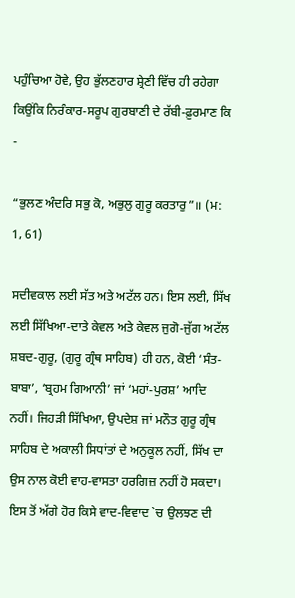ਪਹੁੰਚਿਆ ਹੋਵੇ, ਉਹ ਭੁੱਲਣਹਾਰ ਸ਼੍ਰੇਣੀ ਵਿੱਚ ਹੀ ਰਹੇਗਾ ਕਿਉਂਕਿ ਨਿਰੰਕਾਰ-ਸਰੂਪ ਗੁਰਬਾਣੀ ਦੇ ਰੱਬੀ-ਫ਼ੁਰਮਾਣ ਕਿ -

“ਭੁਲਣ ਅੰਦਰਿ ਸਭੁ ਕੋ, ਅਭੁਲੁ ਗੁਰੂ ਕਰਤਾਰੁ”॥ (ਮ: 1, 61)

ਸਦੀਵਕਾਲ ਲਈ ਸੱਤ ਅਤੇ ਅਟੱਲ ਹਨ। ਇਸ ਲਈ, ਸਿੱਖ ਲਈ ਸਿੱਖਿਆ-ਦਾਤੇ ਕੇਵਲ ਅਤੇ ਕੇਵਲ ਜੁਗੋ-ਜੁੱਗ ਅਟੱਲ ਸ਼ਬਦ-ਗੁਰੂ, (ਗੁਰੂ ਗ੍ਰੰਥ ਸਾਹਿਬ) ਹੀ ਹਨ, ਕੋਈ ‘ਸੰਤ-ਬਾਬਾ’, ‘ਬ੍ਰਹਮ ਗਿਆਨੀ’ ਜਾਂ ‘ਮਹਾਂ-ਪੁਰਸ਼’ ਆਦਿ ਨਹੀਂ। ਜਿਹੜੀ ਸਿੱਖਿਆ, ਉਪਦੇਸ਼ ਜਾਂ ਮਨੌਤ ਗੁਰੂ ਗ੍ਰੰਥ ਸਾਹਿਬ ਦੇ ਅਕਾਲੀ ਸਿਧਾਂਤਾਂ ਦੇ ਅਨੁਕੂਲ ਨਹੀਂ, ਸਿੱਖ ਦਾ ਉਸ ਨਾਲ ਕੋਈ ਵਾਹ-ਵਾਸਤਾ ਹਰਗਿਜ਼ ਨਹੀਂ ਹੋ ਸਕਦਾ। ਇਸ ਤੋਂ ਅੱਗੇ ਹੋਰ ਕਿਸੇ ਵਾਦ-ਵਿਵਾਦ `ਚ ਉਲਝਣ ਦੀ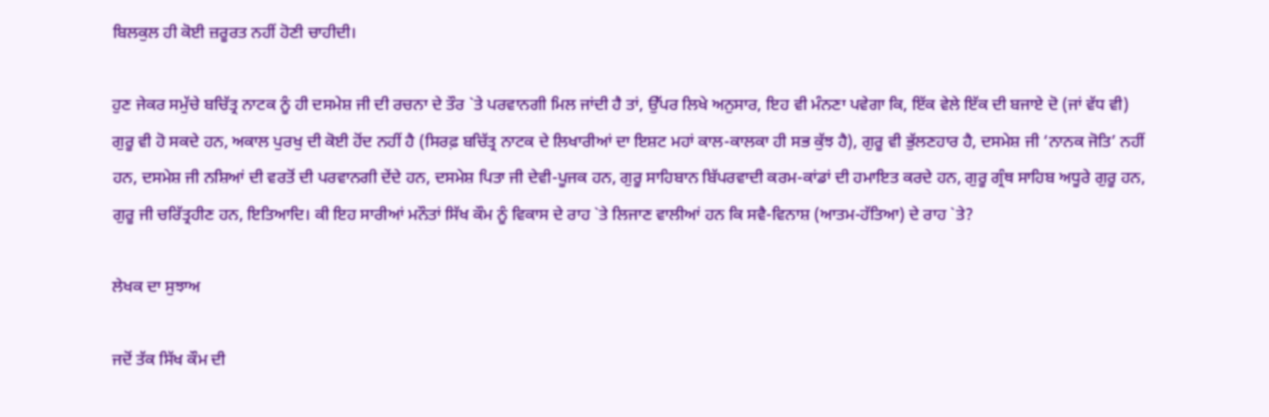ਬਿਲਕੁਲ ਹੀ ਕੋਈ ਜ਼ਰੂਰਤ ਨਹੀਂ ਹੋਣੀ ਚਾਹੀਦੀ।

ਹੁਣ ਜੇਕਰ ਸਮੁੱਚੇ ਬਚਿੱਤ੍ਰ ਨਾਟਕ ਨੂੰ ਹੀ ਦਸਮੇਸ਼ ਜੀ ਦੀ ਰਚਨਾ ਦੇ ਤੌਰ `ਤੇ ਪਰਵਾਨਗੀ ਮਿਲ ਜਾਂਦੀ ਹੈ ਤਾਂ, ਉੱਪਰ ਲਿਖੇ ਅਨੁਸਾਰ, ਇਹ ਵੀ ਮੰਨਣਾ ਪਵੇਗਾ ਕਿ, ਇੱਕ ਵੇਲੇ ਇੱਕ ਦੀ ਬਜਾਏ ਦੋ (ਜਾਂ ਵੱਧ ਵੀ) ਗੁਰੂ ਵੀ ਹੋ ਸਕਦੇ ਹਨ, ਅਕਾਲ ਪੁਰਖੁ ਦੀ ਕੋਈ ਹੋਂਦ ਨਹੀਂ ਹੈ (ਸਿਰਫ਼ ਬਚਿੱਤ੍ਰ ਨਾਟਕ ਦੇ ਲਿਖਾਰੀਆਂ ਦਾ ਇਸ਼ਟ ਮਹਾਂ ਕਾਲ-ਕਾਲਕਾ ਹੀ ਸਭ ਕੁੱਝ ਹੈ), ਗੁਰੂ ਵੀ ਭੁੱਲਣਹਾਰ ਹੈ, ਦਸਮੇਸ਼ ਜੀ ‘ਨਾਨਕ ਜੋਤਿ’ ਨਹੀਂ ਹਨ, ਦਸਮੇਸ਼ ਜੀ ਨਸ਼ਿਆਂ ਦੀ ਵਰਤੋਂ ਦੀ ਪਰਵਾਨਗੀ ਦੇਂਦੇ ਹਨ, ਦਸਮੇਸ਼ ਪਿਤਾ ਜੀ ਦੇਵੀ-ਪੂਜਕ ਹਨ, ਗੁਰੂ ਸਾਹਿਬਾਨ ਬਿੱਪਰਵਾਦੀ ਕਰਮ-ਕਾਂਡਾਂ ਦੀ ਹਮਾਇਤ ਕਰਦੇ ਹਨ, ਗੁਰੂ ਗ੍ਰੰਥ ਸਾਹਿਬ ਅਧੂਰੇ ਗੁਰੂ ਹਨ, ਗੁਰੂ ਜੀ ਚਰਿੱਤ੍ਰਹੀਣ ਹਨ, ਇਤਿਆਦਿ। ਕੀ ਇਹ ਸਾਰੀਆਂ ਮਨੌਤਾਂ ਸਿੱਖ ਕੌਮ ਨੂੰ ਵਿਕਾਸ ਦੇ ਰਾਹ `ਤੇ ਲਿਜਾਣ ਵਾਲੀਆਂ ਹਨ ਕਿ ਸਵੈ-ਵਿਨਾਸ਼ (ਆਤਮ-ਹੱਤਿਆ) ਦੇ ਰਾਹ `ਤੇ?

ਲੇਖਕ ਦਾ ਸੁਝਾਅ

ਜਦੋਂ ਤੱਕ ਸਿੱਖ ਕੌਮ ਦੀ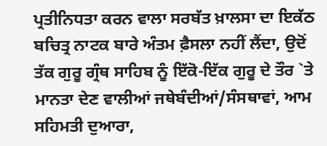ਪ੍ਰਤੀਨਿਧਤਾ ਕਰਨ ਵਾਲਾ ਸਰਬੱਤ ਖ਼ਾਲਸਾ ਦਾ ਇਕੱਠ ਬਚਿਤ੍ਰ ਨਾਟਕ ਬਾਰੇ ਅੰਤਮ ਫ਼ੈਸਲਾ ਨਹੀਂ ਲੈਂਦਾ, ਉਦੋਂ ਤੱਕ ਗੁਰੂ ਗ੍ਰੰਥ ਸਾਹਿਬ ਨੂੰ ਇੱਕੋ-ਇੱਕ ਗੁਰੂ ਦੇ ਤੌਰ `ਤੇ ਮਾਨਤਾ ਦੇਣ ਵਾਲੀਆਂ ਜਥੇਬੰਦੀਆਂ/ਸੰਸਥਾਵਾਂ, ਆਮ ਸਹਿਮਤੀ ਦੁਆਰਾ,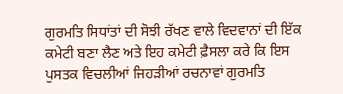ਗੁਰਮਤਿ ਸਿਧਾਂਤਾਂ ਦੀ ਸੋਝੀ ਰੱਖਣ ਵਾਲੇ ਵਿਦਵਾਨਾਂ ਦੀ ਇੱਕ ਕਮੇਟੀ ਬਣਾ ਲੈਣ ਅਤੇ ਇਹ ਕਮੇਟੀ ਫ਼ੈਸਲਾ ਕਰੇ ਕਿ ਇਸ ਪੁਸਤਕ ਵਿਚਲੀਆਂ ਜਿਹੜੀਆਂ ਰਚਨਾਵਾਂ ਗੁਰਮਤਿ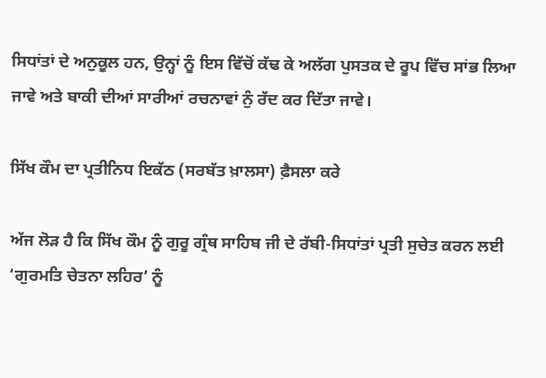ਸਿਧਾਂਤਾਂ ਦੇ ਅਨੁਕੂਲ ਹਨ, ਉਨ੍ਹਾਂ ਨੂੰ ਇਸ ਵਿੱਚੋਂ ਕੱਢ ਕੇ ਅਲੱਗ ਪੁਸਤਕ ਦੇ ਰੂਪ ਵਿੱਚ ਸਾਂਭ ਲਿਆ ਜਾਵੇ ਅਤੇ ਬਾਕੀ ਦੀਆਂ ਸਾਰੀਆਂ ਰਚਨਾਵਾਂ ਨੁੰ ਰੱਦ ਕਰ ਦਿੱਤਾ ਜਾਵੇ।

ਸਿੱਖ ਕੌਮ ਦਾ ਪ੍ਰਤੀਨਿਧ ਇਕੱਠ (ਸਰਬੱਤ ਖ਼ਾਲਸਾ) ਫ਼ੈਸਲਾ ਕਰੇ

ਅੱਜ ਲੋੜ ਹੈ ਕਿ ਸਿੱਖ ਕੌਮ ਨੂੰ ਗੁਰੂ ਗ੍ਰੰਥ ਸਾਹਿਬ ਜੀ ਦੇ ਰੱਬੀ-ਸਿਧਾਂਤਾਂ ਪ੍ਰਤੀ ਸੁਚੇਤ ਕਰਨ ਲਈ ‘ਗੁਰਮਤਿ ਚੇਤਨਾ ਲਹਿਰ’ ਨੂੰ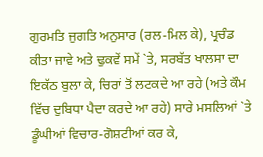ਗੁਰਮਤਿ ਜੁਗਤਿ ਅਨੁਸਾਰ (ਰਲ-ਮਿਲ ਕੇ), ਪ੍ਰਚੰਡ ਕੀਤਾ ਜਾਵੇ ਅਤੇ ਢੁਕਵੇਂ ਸਮੇਂ `ਤੇ, ਸਰਬੱਤ ਖਾਲਸਾ ਦਾ ਇਕੱਠ ਬੁਲਾ ਕੇ, ਚਿਰਾਂ ਤੋਂ ਲਟਕਦੇ ਆ ਰਹੇ (ਅਤੇ ਕੌਮ ਵਿੱਚ ਦੁਬਿਧਾ ਪੈਦਾ ਕਰਦੇ ਆ ਰਹੇ) ਸਾਰੇ ਮਸਲਿਆਂ `ਤੇ ਡੂੰਘੀਆਂ ਵਿਚਾਰ-ਗੋਸ਼ਟੀਆਂ ਕਰ ਕੇ,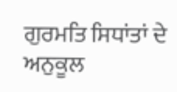ਗੁਰਮਤਿ ਸਿਧਾਂਤਾਂ ਦੇ ਅਨੁਕੂਲ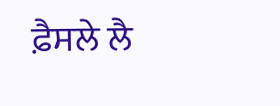ਫ਼ੈਸਲੇ ਲੈ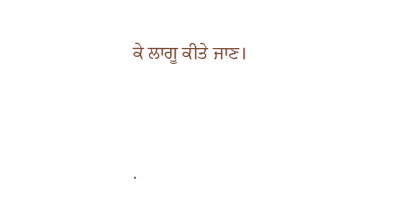ਕੇ ਲਾਗੂ ਕੀਤੇ ਜਾਣ।




.